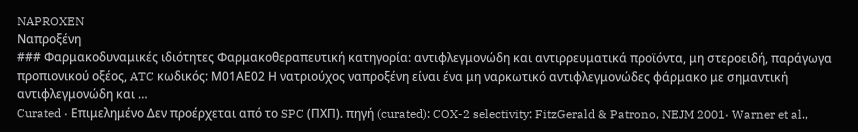NAPROXEN
Ναπροξένη
### Φαρμακοδυναμικές ιδιότητες Φαρμακοθεραπευτική κατηγορία: αντιφλεγμονώδη και αντιρρευματικά προϊόντα, μη στεροειδή, παράγωγα προπιονικού οξέος, ATC κωδικός: Μ01ΑΕ02 Η νατριούχος ναπροξένη είναι ένα μη ναρκωτικό αντιφλεγμονώδες φάρμακο με σημαντική αντιφλεγμονώδη και …
Curated · Επιμελημένο Δεν προέρχεται από το SPC (ΠΧΠ). πηγή (curated): COX-2 selectivity: FitzGerald & Patrono, NEJM 2001· Warner et al.,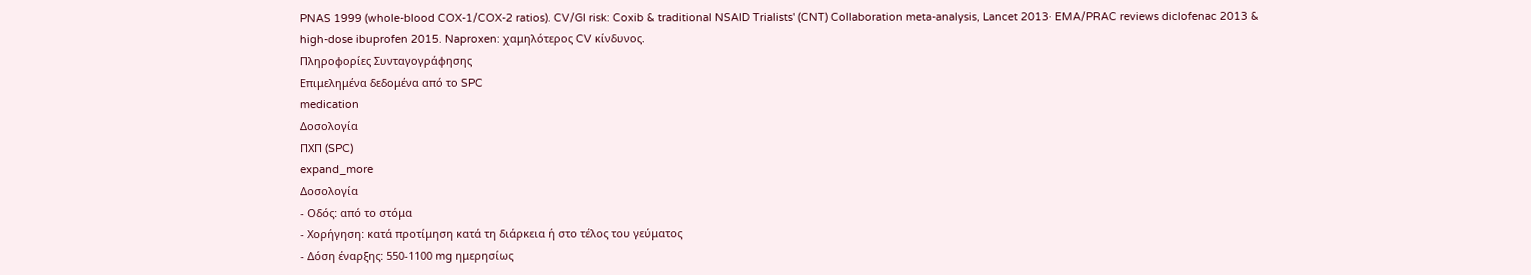PNAS 1999 (whole-blood COX-1/COX-2 ratios). CV/GI risk: Coxib & traditional NSAID Trialists' (CNT) Collaboration meta-analysis, Lancet 2013· EMA/PRAC reviews diclofenac 2013 & high-dose ibuprofen 2015. Naproxen: χαμηλότερος CV κίνδυνος.
Πληροφορίες Συνταγογράφησης
Επιμελημένα δεδομένα από το SPC
medication
Δοσολογία
ΠΧΠ (SPC)
expand_more
Δοσολογία
- Οδός: από το στόμα
- Χορήγηση: κατά προτίμηση κατά τη διάρκεια ή στο τέλος του γεύματος
- Δόση έναρξης: 550-1100 mg ημερησίως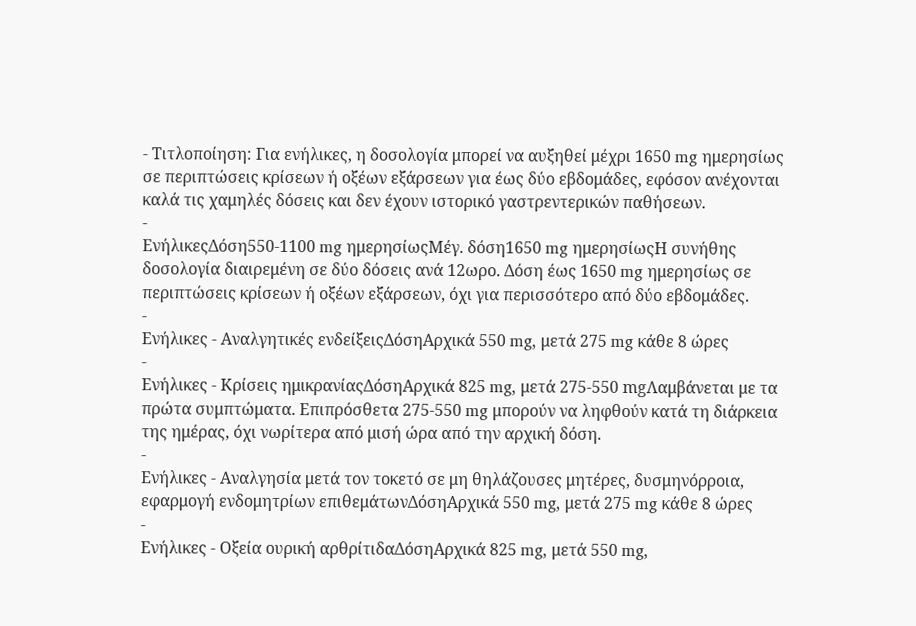- Τιτλοποίηση: Για ενήλικες, η δοσολογία μπορεί να αυξηθεί μέχρι 1650 mg ημερησίως σε περιπτώσεις κρίσεων ή οξέων εξάρσεων για έως δύο εβδομάδες, εφόσον ανέχονται καλά τις χαμηλές δόσεις και δεν έχουν ιστορικό γαστρεντερικών παθήσεων.
-
ΕνήλικεςΔόση550-1100 mg ημερησίωςΜέγ. δόση1650 mg ημερησίωςΗ συνήθης δοσολογία διαιρεμένη σε δύο δόσεις ανά 12ωρο. Δόση έως 1650 mg ημερησίως σε περιπτώσεις κρίσεων ή οξέων εξάρσεων, όχι για περισσότερο από δύο εβδομάδες.
-
Ενήλικες - Αναλγητικές ενδείξειςΔόσηΑρχικά 550 mg, μετά 275 mg κάθε 8 ώρες
-
Ενήλικες - Κρίσεις ημικρανίαςΔόσηΑρχικά 825 mg, μετά 275-550 mgΛαμβάνεται με τα πρώτα συμπτώματα. Επιπρόσθετα 275-550 mg μπορούν να ληφθούν κατά τη διάρκεια της ημέρας, όχι νωρίτερα από μισή ώρα από την αρχική δόση.
-
Ενήλικες - Αναλγησία μετά τον τοκετό σε μη θηλάζουσες μητέρες, δυσμηνόρροια, εφαρμογή ενδομητρίων επιθεμάτωνΔόσηΑρχικά 550 mg, μετά 275 mg κάθε 8 ώρες
-
Ενήλικες - Οξεία ουρική αρθρίτιδαΔόσηΑρχικά 825 mg, μετά 550 mg,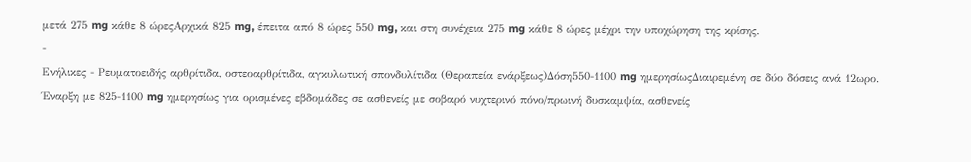μετά 275 mg κάθε 8 ώρεςΑρχικά 825 mg, έπειτα από 8 ώρες 550 mg, και στη συνέχεια 275 mg κάθε 8 ώρες μέχρι την υποχώρηση της κρίσης.
-
Ενήλικες - Ρευματοειδής αρθρίτιδα, οστεοαρθρίτιδα, αγκυλωτική σπονδυλίτιδα (Θεραπεία ενάρξεως)Δόση550-1100 mg ημερησίωςΔιαιρεμένη σε δύο δόσεις ανά 12ωρο. Έναρξη με 825-1100 mg ημερησίως για ορισμένες εβδομάδες σε ασθενείς με σοβαρό νυχτερινό πόνο/πρωινή δυσκαμψία, ασθενείς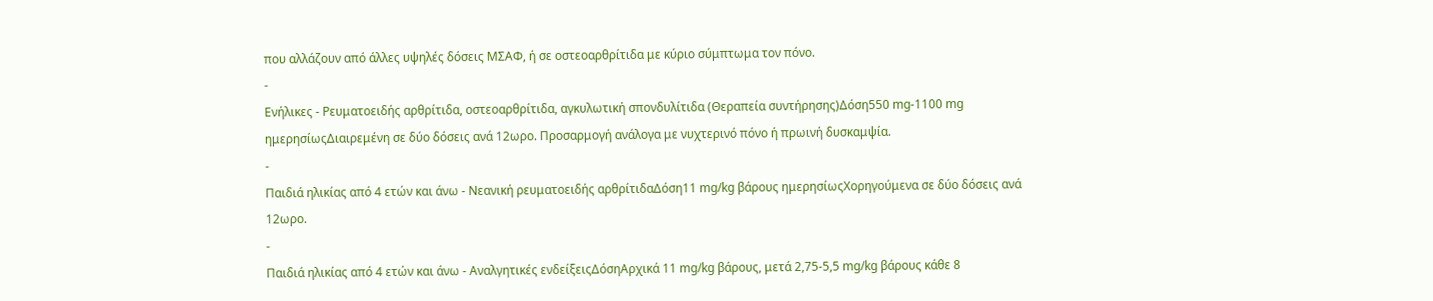που αλλάζουν από άλλες υψηλές δόσεις ΜΣΑΦ, ή σε οστεοαρθρίτιδα με κύριο σύμπτωμα τον πόνο.
-
Ενήλικες - Ρευματοειδής αρθρίτιδα, οστεοαρθρίτιδα, αγκυλωτική σπονδυλίτιδα (Θεραπεία συντήρησης)Δόση550 mg-1100 mg ημερησίωςΔιαιρεμένη σε δύο δόσεις ανά 12ωρο. Προσαρμογή ανάλογα με νυχτερινό πόνο ή πρωινή δυσκαμψία.
-
Παιδιά ηλικίας από 4 ετών και άνω - Νεανική ρευματοειδής αρθρίτιδαΔόση11 mg/kg βάρους ημερησίωςΧορηγούμενα σε δύο δόσεις ανά 12ωρο.
-
Παιδιά ηλικίας από 4 ετών και άνω - Αναλγητικές ενδείξειςΔόσηΑρχικά 11 mg/kg βάρους, μετά 2,75-5,5 mg/kg βάρους κάθε 8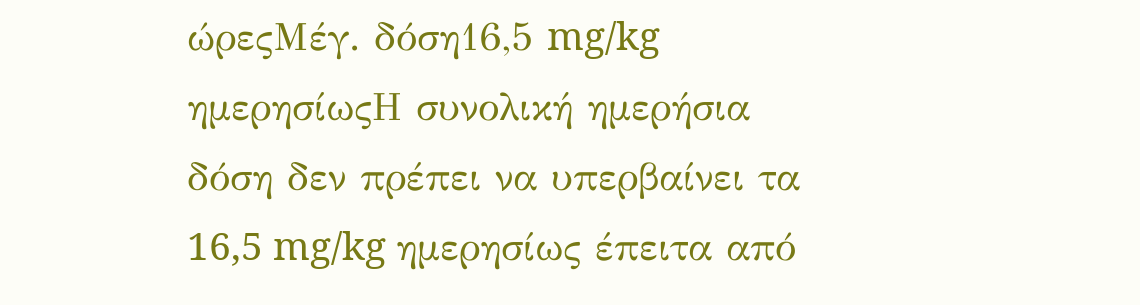ώρεςΜέγ. δόση16,5 mg/kg ημερησίωςΗ συνολική ημερήσια δόση δεν πρέπει να υπερβαίνει τα 16,5 mg/kg ημερησίως έπειτα από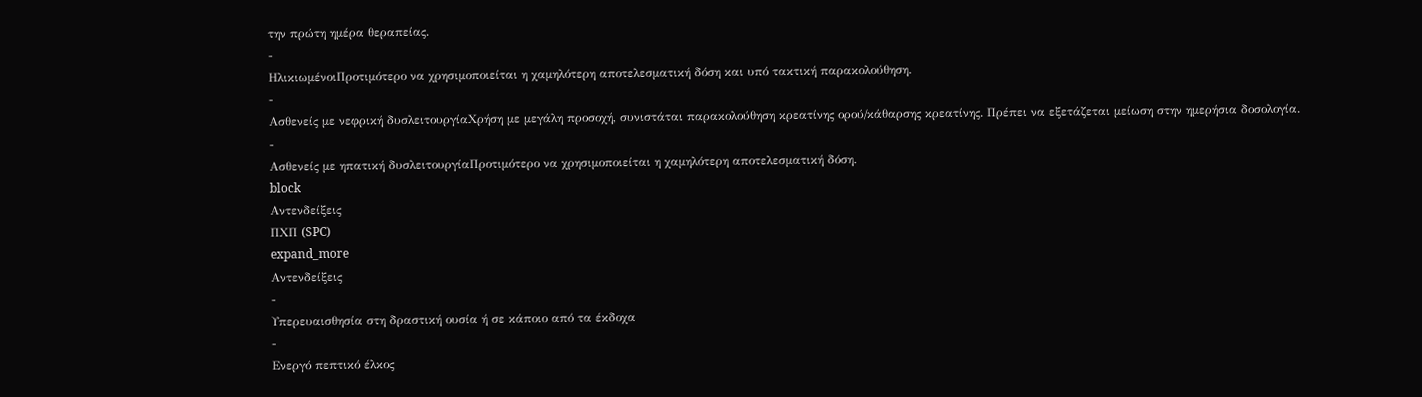την πρώτη ημέρα θεραπείας.
-
ΗλικιωμένοιΠροτιμότερο να χρησιμοποιείται η χαμηλότερη αποτελεσματική δόση και υπό τακτική παρακολούθηση.
-
Ασθενείς με νεφρική δυσλειτουργίαΧρήση με μεγάλη προσοχή, συνιστάται παρακολούθηση κρεατίνης ορού/κάθαρσης κρεατίνης. Πρέπει να εξετάζεται μείωση στην ημερήσια δοσολογία.
-
Ασθενείς με ηπατική δυσλειτουργίαΠροτιμότερο να χρησιμοποιείται η χαμηλότερη αποτελεσματική δόση.
block
Αντενδείξεις
ΠΧΠ (SPC)
expand_more
Αντενδείξεις
-
Υπερευαισθησία στη δραστική ουσία ή σε κάποιο από τα έκδοχα
-
Ενεργό πεπτικό έλκος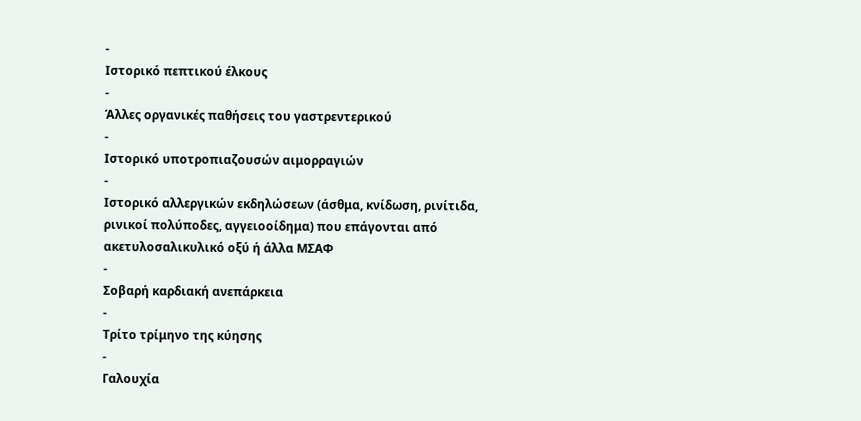-
Ιστορικό πεπτικού έλκους
-
Άλλες οργανικές παθήσεις του γαστρεντερικού
-
Ιστορικό υποτροπιαζουσών αιμορραγιών
-
Ιστορικό αλλεργικών εκδηλώσεων (άσθμα, κνίδωση, ρινίτιδα, ρινικοί πολύποδες, αγγειοοίδημα) που επάγονται από ακετυλοσαλικυλικό οξύ ή άλλα ΜΣΑΦ
-
Σοβαρή καρδιακή ανεπάρκεια
-
Τρίτο τρίμηνο της κύησης
-
Γαλουχία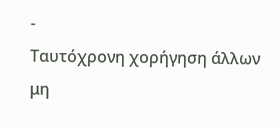-
Ταυτόχρονη χορήγηση άλλων μη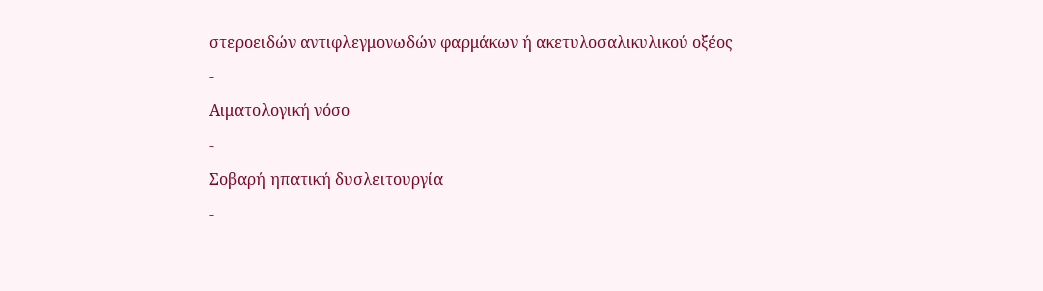στεροειδών αντιφλεγμονωδών φαρμάκων ή ακετυλοσαλικυλικού οξέος
-
Αιματολογική νόσο
-
Σοβαρή ηπατική δυσλειτουργία
-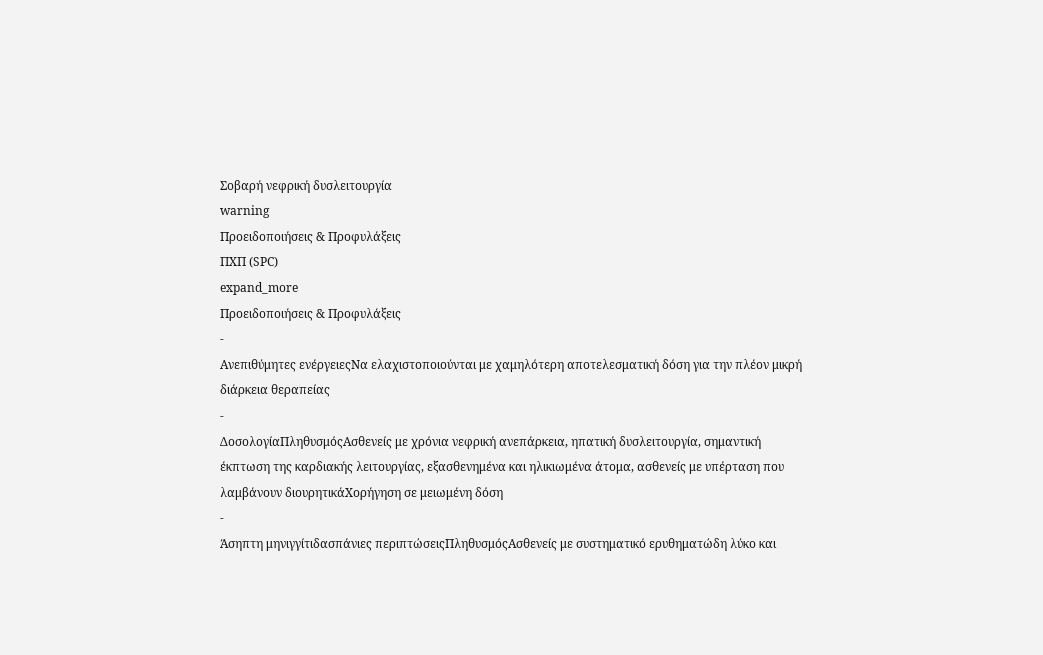Σοβαρή νεφρική δυσλειτουργία
warning
Προειδοποιήσεις & Προφυλάξεις
ΠΧΠ (SPC)
expand_more
Προειδοποιήσεις & Προφυλάξεις
-
Ανεπιθύμητες ενέργειεςΝα ελαχιστοποιούνται με χαμηλότερη αποτελεσματική δόση για την πλέον μικρή διάρκεια θεραπείας
-
ΔοσολογίαΠληθυσμόςΑσθενείς με χρόνια νεφρική ανεπάρκεια, ηπατική δυσλειτουργία, σημαντική έκπτωση της καρδιακής λειτουργίας, εξασθενημένα και ηλικιωμένα άτομα, ασθενείς με υπέρταση που λαμβάνουν διουρητικάΧορήγηση σε μειωμένη δόση
-
Άσηπτη μηνιγγίτιδασπάνιες περιπτώσειςΠληθυσμόςΑσθενείς με συστηματικό ερυθηματώδη λύκο και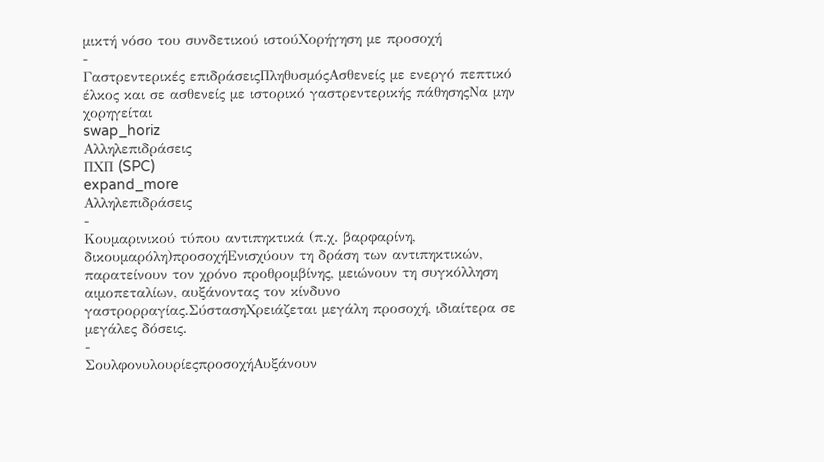μικτή νόσο του συνδετικού ιστούΧορήγηση με προσοχή
-
Γαστρεντερικές επιδράσειςΠληθυσμόςΑσθενείς με ενεργό πεπτικό έλκος και σε ασθενείς με ιστορικό γαστρεντερικής πάθησηςΝα μην χορηγείται
swap_horiz
Αλληλεπιδράσεις
ΠΧΠ (SPC)
expand_more
Αλληλεπιδράσεις
-
Κουμαρινικού τύπου αντιπηκτικά (π.χ. βαρφαρίνη, δικουμαρόλη)προσοχήΕνισχύουν τη δράση των αντιπηκτικών, παρατείνουν τον χρόνο προθρομβίνης, μειώνουν τη συγκόλληση αιμοπεταλίων, αυξάνοντας τον κίνδυνο γαστρορραγίας.ΣύστασηΧρειάζεται μεγάλη προσοχή, ιδιαίτερα σε μεγάλες δόσεις.
-
ΣουλφονυλουρίεςπροσοχήΑυξάνουν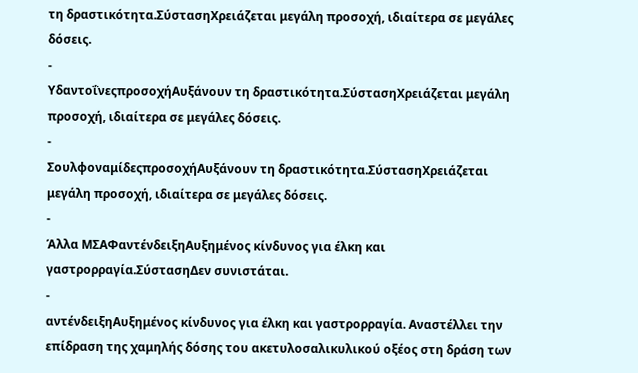τη δραστικότητα.ΣύστασηΧρειάζεται μεγάλη προσοχή, ιδιαίτερα σε μεγάλες δόσεις.
-
ΥδαντοΐνεςπροσοχήΑυξάνουν τη δραστικότητα.ΣύστασηΧρειάζεται μεγάλη προσοχή, ιδιαίτερα σε μεγάλες δόσεις.
-
ΣουλφοναμίδεςπροσοχήΑυξάνουν τη δραστικότητα.ΣύστασηΧρειάζεται μεγάλη προσοχή, ιδιαίτερα σε μεγάλες δόσεις.
-
Άλλα ΜΣΑΦαντένδειξηΑυξημένος κίνδυνος για έλκη και γαστρορραγία.ΣύστασηΔεν συνιστάται.
-
αντένδειξηΑυξημένος κίνδυνος για έλκη και γαστρορραγία. Αναστέλλει την επίδραση της χαμηλής δόσης του ακετυλοσαλικυλικού οξέος στη δράση των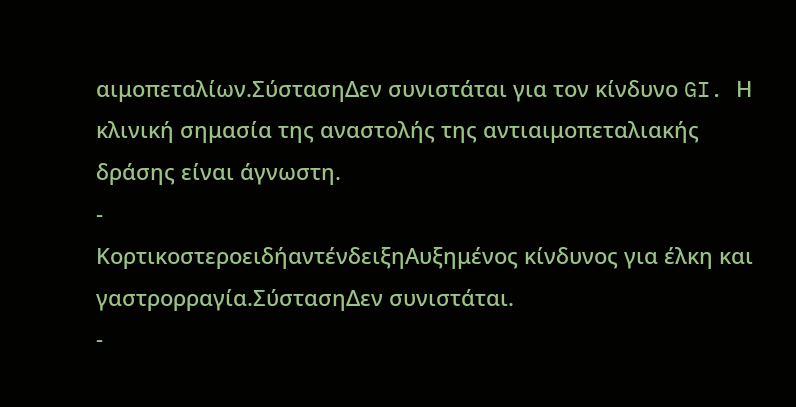αιμοπεταλίων.ΣύστασηΔεν συνιστάται για τον κίνδυνο GI. Η κλινική σημασία της αναστολής της αντιαιμοπεταλιακής δράσης είναι άγνωστη.
-
ΚορτικοστεροειδήαντένδειξηΑυξημένος κίνδυνος για έλκη και γαστρορραγία.ΣύστασηΔεν συνιστάται.
-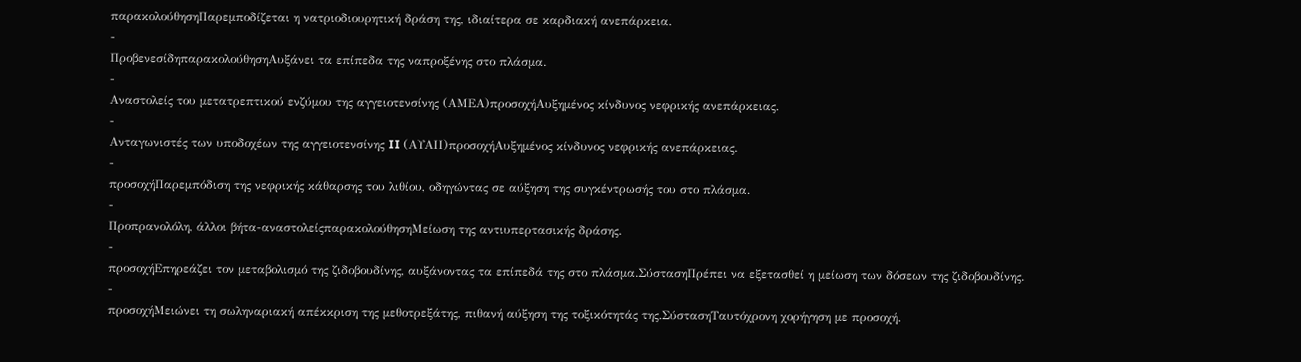παρακολούθησηΠαρεμποδίζεται η νατριοδιουρητική δράση της, ιδιαίτερα σε καρδιακή ανεπάρκεια.
-
ΠροβενεσίδηπαρακολούθησηΑυξάνει τα επίπεδα της ναπροξένης στο πλάσμα.
-
Αναστολείς του μετατρεπτικού ενζύμου της αγγειοτενσίνης (ΑΜΕΑ)προσοχήΑυξημένος κίνδυνος νεφρικής ανεπάρκειας.
-
Ανταγωνιστές των υποδοχέων της αγγειοτενσίνης II (ΑΥΑΙΙ)προσοχήΑυξημένος κίνδυνος νεφρικής ανεπάρκειας.
-
προσοχήΠαρεμπόδιση της νεφρικής κάθαρσης του λιθίου, οδηγώντας σε αύξηση της συγκέντρωσής του στο πλάσμα.
-
Προπρανολόλη, άλλοι βήτα-αναστολείςπαρακολούθησηΜείωση της αντιυπερτασικής δράσης.
-
προσοχήΕπηρεάζει τον μεταβολισμό της ζιδοβουδίνης, αυξάνοντας τα επίπεδά της στο πλάσμα.ΣύστασηΠρέπει να εξετασθεί η μείωση των δόσεων της ζιδοβουδίνης.
-
προσοχήΜειώνει τη σωληναριακή απέκκριση της μεθοτρεξάτης, πιθανή αύξηση της τοξικότητάς της.ΣύστασηΤαυτόχρονη χορήγηση με προσοχή.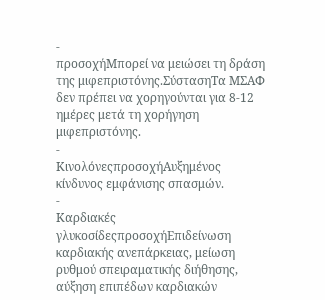-
προσοχήΜπορεί να μειώσει τη δράση της μιφεπριστόνης.ΣύστασηΤα ΜΣΑΦ δεν πρέπει να χορηγούνται για 8-12 ημέρες μετά τη χορήγηση μιφεπριστόνης.
-
ΚινολόνεςπροσοχήΑυξημένος κίνδυνος εμφάνισης σπασμών.
-
Καρδιακές γλυκοσίδεςπροσοχήΕπιδείνωση καρδιακής ανεπάρκειας, μείωση ρυθμού σπειραματικής διήθησης, αύξηση επιπέδων καρδιακών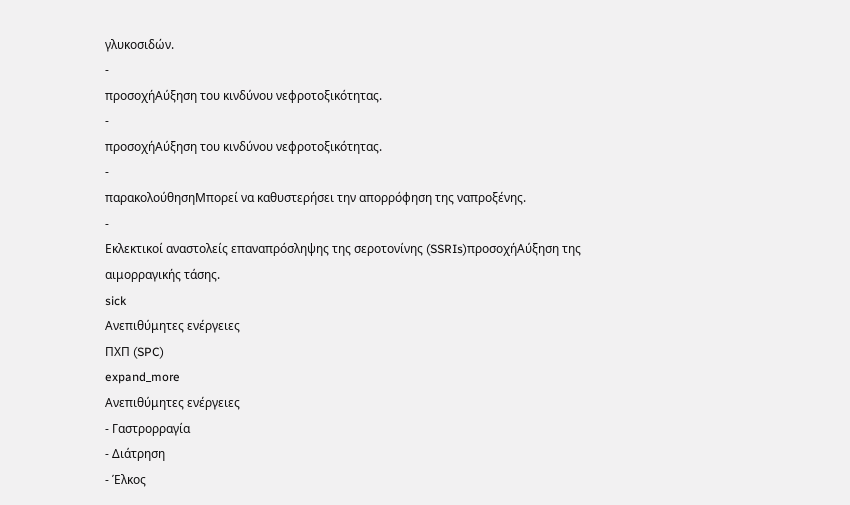γλυκοσιδών.
-
προσοχήΑύξηση του κινδύνου νεφροτοξικότητας.
-
προσοχήΑύξηση του κινδύνου νεφροτοξικότητας.
-
παρακολούθησηΜπορεί να καθυστερήσει την απορρόφηση της ναπροξένης.
-
Εκλεκτικοί αναστολείς επαναπρόσληψης της σεροτονίνης (SSRIs)προσοχήΑύξηση της αιμορραγικής τάσης.
sick
Ανεπιθύμητες ενέργειες
ΠΧΠ (SPC)
expand_more
Ανεπιθύμητες ενέργειες
- Γαστρορραγία
- Διάτρηση
- Έλκος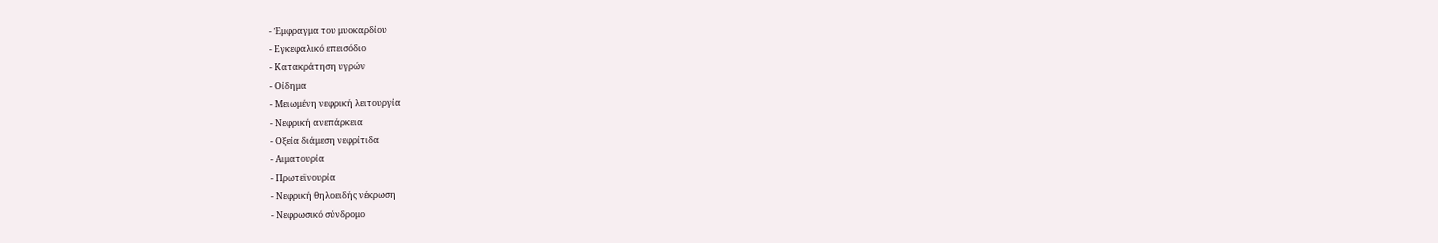- Έμφραγμα του μυοκαρδίου
- Εγκεφαλικό επεισόδιο
- Κατακράτηση υγρών
- Οίδημα
- Μειωμένη νεφρική λειτουργία
- Νεφρική ανεπάρκεια
- Οξεία διάμεση νεφρίτιδα
- Αιματουρία
- Πρωτεϊνουρία
- Νεφρική θηλοειδής νέκρωση
- Νεφρωσικό σύνδρομο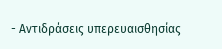- Αντιδράσεις υπερευαισθησίας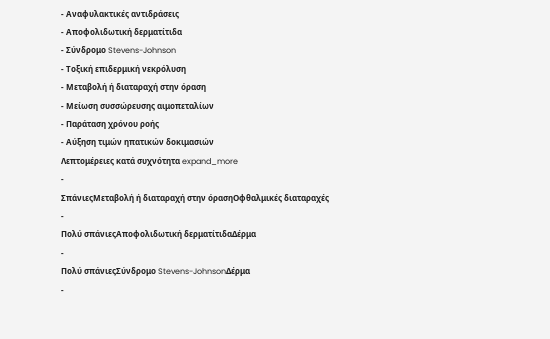- Αναφυλακτικές αντιδράσεις
- Αποφολιδωτική δερματίτιδα
- Σύνδρομο Stevens-Johnson
- Τοξική επιδερμική νεκρόλυση
- Μεταβολή ή διαταραχή στην όραση
- Μείωση συσσώρευσης αιμοπεταλίων
- Παράταση χρόνου ροής
- Αύξηση τιμών ηπατικών δοκιμασιών
Λεπτομέρειες κατά συχνότητα expand_more
-
ΣπάνιεςΜεταβολή ή διαταραχή στην όρασηΟφθαλμικές διαταραχές
-
Πολύ σπάνιεςΑποφολιδωτική δερματίτιδαΔέρμα
-
Πολύ σπάνιεςΣύνδρομο Stevens-JohnsonΔέρμα
-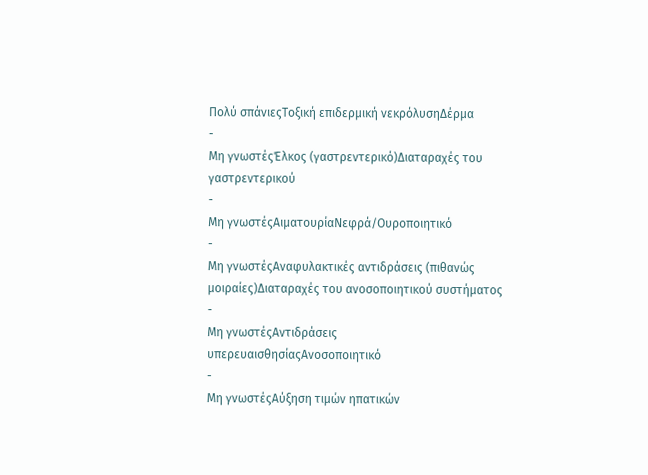Πολύ σπάνιεςΤοξική επιδερμική νεκρόλυσηΔέρμα
-
Μη γνωστέςΈλκος (γαστρεντερικό)Διαταραχές του γαστρεντερικού
-
Μη γνωστέςΑιματουρίαΝεφρά/Ουροποιητικό
-
Μη γνωστέςΑναφυλακτικές αντιδράσεις (πιθανώς μοιραίες)Διαταραχές του ανοσοποιητικού συστήματος
-
Μη γνωστέςΑντιδράσεις υπερευαισθησίαςΑνοσοποιητικό
-
Μη γνωστέςΑύξηση τιμών ηπατικών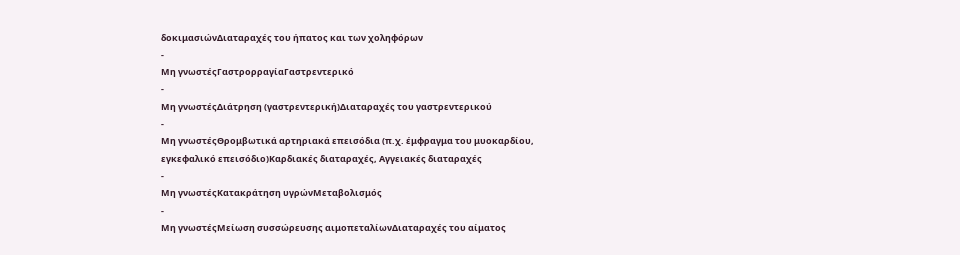δοκιμασιώνΔιαταραχές του ήπατος και των χοληφόρων
-
Μη γνωστέςΓαστρορραγίαΓαστρεντερικό
-
Μη γνωστέςΔιάτρηση (γαστρεντερική)Διαταραχές του γαστρεντερικού
-
Μη γνωστέςΘρομβωτικά αρτηριακά επεισόδια (π.χ. έμφραγμα του μυοκαρδίου, εγκεφαλικό επεισόδιο)Καρδιακές διαταραχές, Αγγειακές διαταραχές
-
Μη γνωστέςΚατακράτηση υγρώνΜεταβολισμός
-
Μη γνωστέςΜείωση συσσώρευσης αιμοπεταλίωνΔιαταραχές του αίματος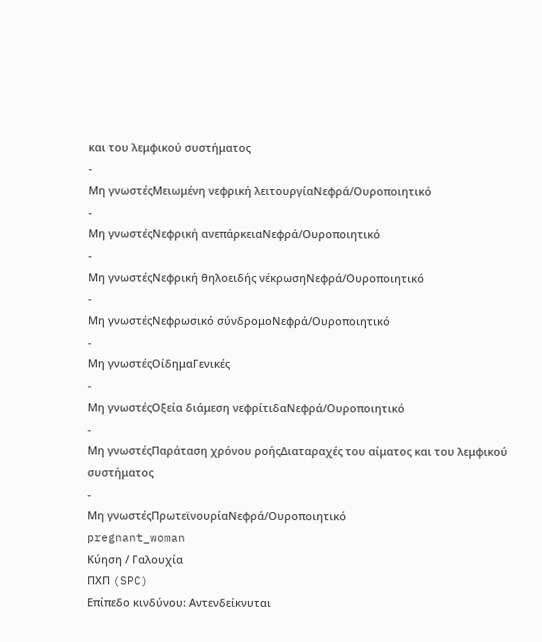και του λεμφικού συστήματος
-
Μη γνωστέςΜειωμένη νεφρική λειτουργίαΝεφρά/Ουροποιητικό
-
Μη γνωστέςΝεφρική ανεπάρκειαΝεφρά/Ουροποιητικό
-
Μη γνωστέςΝεφρική θηλοειδής νέκρωσηΝεφρά/Ουροποιητικό
-
Μη γνωστέςΝεφρωσικό σύνδρομοΝεφρά/Ουροποιητικό
-
Μη γνωστέςΟίδημαΓενικές
-
Μη γνωστέςΟξεία διάμεση νεφρίτιδαΝεφρά/Ουροποιητικό
-
Μη γνωστέςΠαράταση χρόνου ροήςΔιαταραχές του αίματος και του λεμφικού συστήματος
-
Μη γνωστέςΠρωτεϊνουρίαΝεφρά/Ουροποιητικό
pregnant_woman
Κύηση / Γαλουχία
ΠΧΠ (SPC)
Επίπεδο κινδύνου: Αντενδείκνυται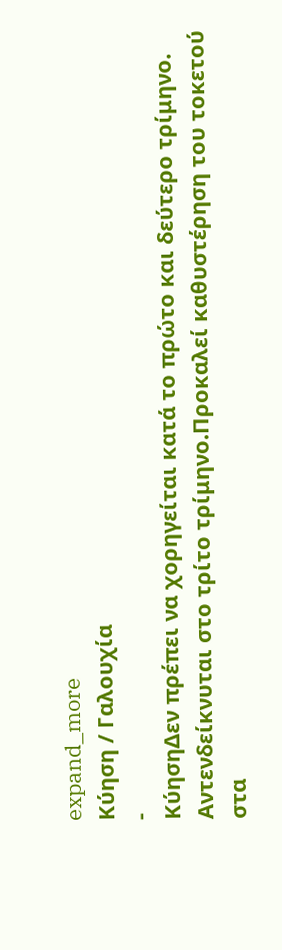expand_more
Κύηση / Γαλουχία
-
ΚύησηΔεν πρέπει να χορηγείται κατά το πρώτο και δεύτερο τρίμηνο. Αντενδείκνυται στο τρίτο τρίμηνο.Προκαλεί καθυστέρηση του τοκετού στα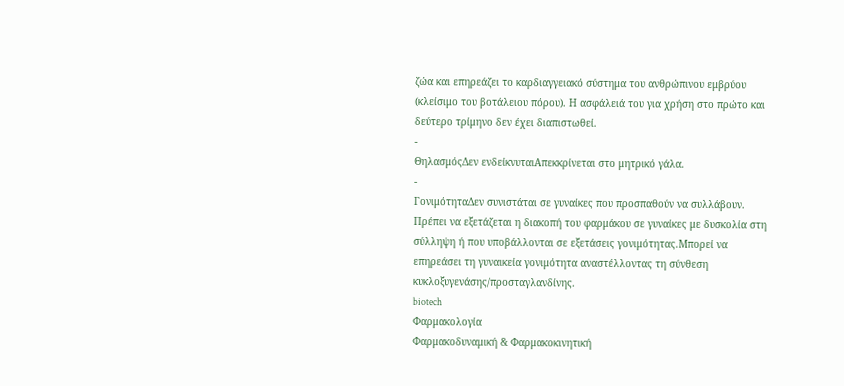ζώα και επηρεάζει το καρδιαγγειακό σύστημα του ανθρώπινου εμβρύου (κλείσιμο του βοτάλειου πόρου). Η ασφάλειά του για χρήση στο πρώτο και δεύτερο τρίμηνο δεν έχει διαπιστωθεί.
-
ΘηλασμόςΔεν ενδείκνυταιΑπεκκρίνεται στο μητρικό γάλα.
-
ΓονιμότηταΔεν συνιστάται σε γυναίκες που προσπαθούν να συλλάβουν. Πρέπει να εξετάζεται η διακοπή του φαρμάκου σε γυναίκες με δυσκολία στη σύλληψη ή που υποβάλλονται σε εξετάσεις γονιμότητας.Μπορεί να επηρεάσει τη γυναικεία γονιμότητα αναστέλλοντας τη σύνθεση κυκλοξυγενάσης/προσταγλανδίνης.
biotech
Φαρμακολογία
Φαρμακοδυναμική & Φαρμακοκινητική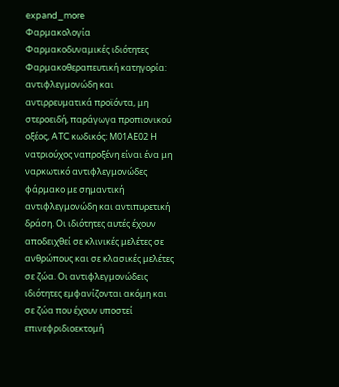expand_more
Φαρμακολογία
Φαρμακοδυναμικές ιδιότητες
Φαρμακοθεραπευτική κατηγορία: αντιφλεγμονώδη και αντιρρευματικά προϊόντα, μη στεροειδή, παράγωγα προπιονικού οξέος, ATC κωδικός: Μ01ΑΕ02 Η νατριούχος ναπροξένη είναι ένα μη ναρκωτικό αντιφλεγμονώδες φάρμακο με σημαντική αντιφλεγμονώδη και αντιπυρετική δράση. Οι ιδιότητες αυτές έχουν αποδειχθεί σε κλινικές μελέτες σε ανθρώπους και σε κλασικές μελέτες σε ζώα. Οι αντιφλεγμονώδεις ιδιότητες εμφανίζονται ακόμη και σε ζώα που έχουν υποστεί επινεφριδιοεκτομή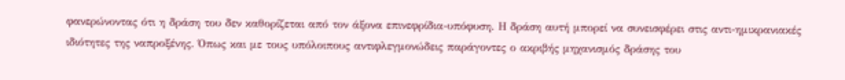φανερώνοντας ότι η δράση του δεν καθορίζεται από τον άξονα επινεφρίδια-υπόφυση. Η δράση αυτή μπορεί να συνεισφέρει στις αντι-ημικρανιακές ιδιότητες της ναπροξένης. Όπως και με τους υπόλοιπους αντιφλεγμονώδεις παράγοντες ο ακριβής μηχανισμός δράσης του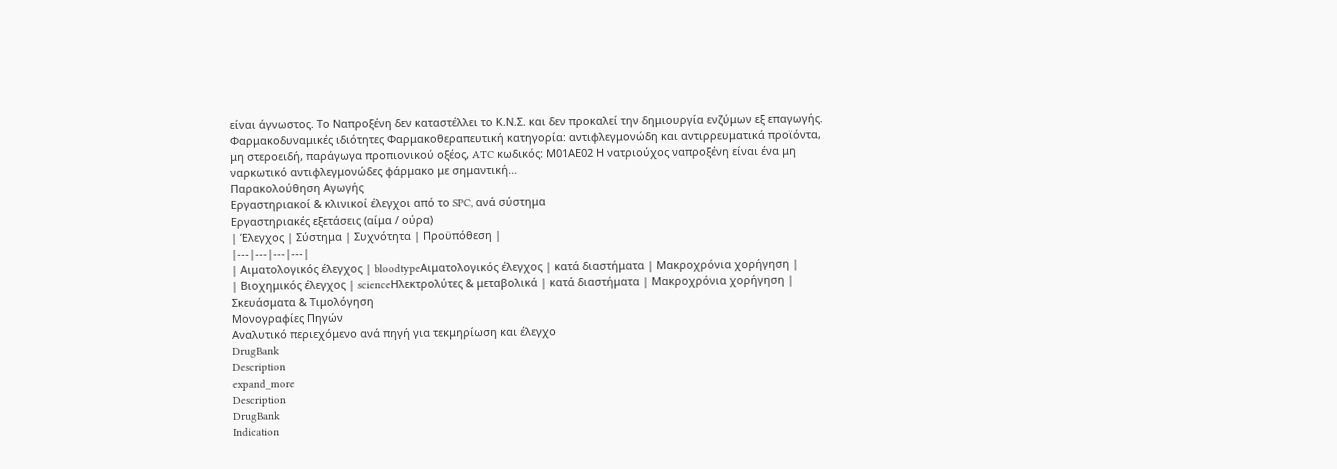είναι άγνωστος. Το Ναπροξένη δεν καταστέλλει το Κ.Ν.Σ. και δεν προκαλεί την δημιουργία ενζύμων εξ επαγωγής.
Φαρμακοδυναμικές ιδιότητες Φαρμακοθεραπευτική κατηγορία: αντιφλεγμονώδη και αντιρρευματικά προϊόντα, μη στεροειδή, παράγωγα προπιονικού οξέος, ATC κωδικός: Μ01ΑΕ02 Η νατριούχος ναπροξένη είναι ένα μη ναρκωτικό αντιφλεγμονώδες φάρμακο με σημαντική…
Παρακολούθηση Αγωγής
Εργαστηριακοί & κλινικοί έλεγχοι από το SPC, ανά σύστημα
Εργαστηριακές εξετάσεις (αίμα / ούρα)
| Έλεγχος | Σύστημα | Συχνότητα | Προϋπόθεση |
|---|---|---|---|
| Αιματολογικός έλεγχος | bloodtypeΑιματολογικός έλεγχος | κατά διαστήματα | Μακροχρόνια χορήγηση |
| Βιοχημικός έλεγχος | scienceΗλεκτρολύτες & μεταβολικά | κατά διαστήματα | Μακροχρόνια χορήγηση |
Σκευάσματα & Τιμολόγηση
Μονογραφίες Πηγών
Αναλυτικό περιεχόμενο ανά πηγή για τεκμηρίωση και έλεγχο
DrugBank
Description
expand_more
Description
DrugBank
Indication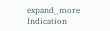expand_more
Indication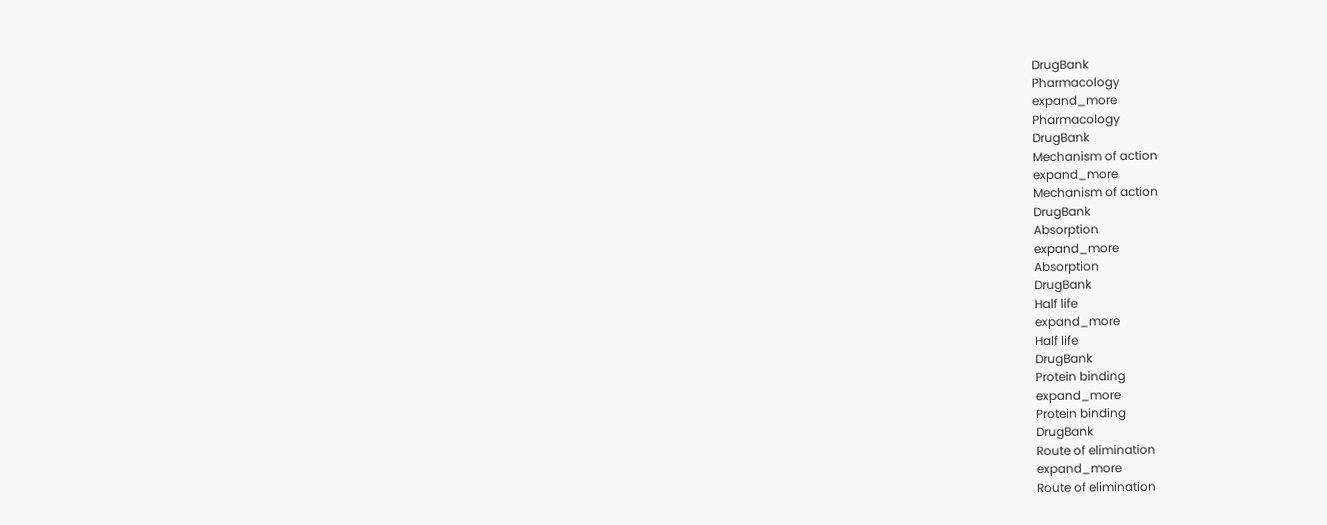DrugBank
Pharmacology
expand_more
Pharmacology
DrugBank
Mechanism of action
expand_more
Mechanism of action
DrugBank
Absorption
expand_more
Absorption
DrugBank
Half life
expand_more
Half life
DrugBank
Protein binding
expand_more
Protein binding
DrugBank
Route of elimination
expand_more
Route of elimination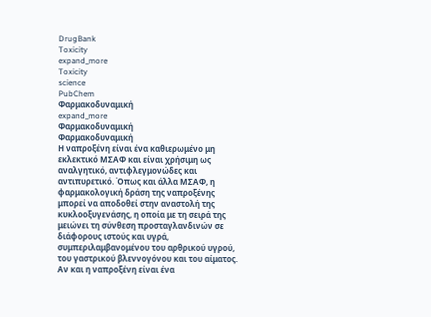DrugBank
Toxicity
expand_more
Toxicity
science
PubChem
Φαρμακοδυναμική
expand_more
Φαρμακοδυναμική
Φαρμακοδυναμική
Η ναπροξένη είναι ένα καθιερωμένο μη εκλεκτικό ΜΣΑΦ και είναι χρήσιμη ως αναλγητικό, αντιφλεγμονώδες και αντιπυρετικό. Όπως και άλλα ΜΣΑΦ, η φαρμακολογική δράση της ναπροξένης μπορεί να αποδοθεί στην αναστολή της κυκλοοξυγενάσης, η οποία με τη σειρά της μειώνει τη σύνθεση προσταγλανδινών σε διάφορους ιστούς και υγρά, συμπεριλαμβανομένου του αρθρικού υγρού, του γαστρικού βλεννογόνου και του αίματος. Αν και η ναπροξένη είναι ένα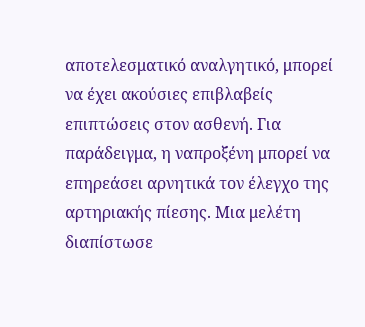αποτελεσματικό αναλγητικό, μπορεί να έχει ακούσιες επιβλαβείς επιπτώσεις στον ασθενή. Για παράδειγμα, η ναπροξένη μπορεί να επηρεάσει αρνητικά τον έλεγχο της αρτηριακής πίεσης. Μια μελέτη διαπίστωσε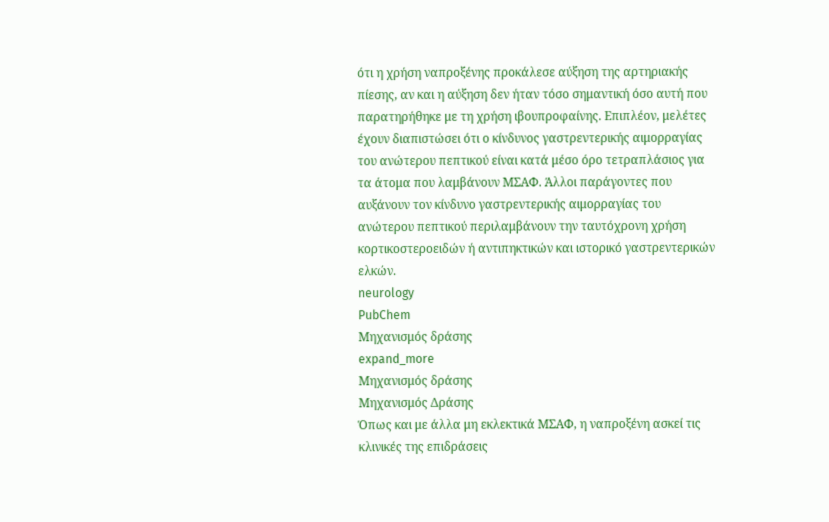ότι η χρήση ναπροξένης προκάλεσε αύξηση της αρτηριακής πίεσης, αν και η αύξηση δεν ήταν τόσο σημαντική όσο αυτή που παρατηρήθηκε με τη χρήση ιβουπροφαίνης. Επιπλέον, μελέτες έχουν διαπιστώσει ότι ο κίνδυνος γαστρεντερικής αιμορραγίας του ανώτερου πεπτικού είναι κατά μέσο όρο τετραπλάσιος για τα άτομα που λαμβάνουν ΜΣΑΦ. Άλλοι παράγοντες που αυξάνουν τον κίνδυνο γαστρεντερικής αιμορραγίας του ανώτερου πεπτικού περιλαμβάνουν την ταυτόχρονη χρήση κορτικοστεροειδών ή αντιπηκτικών και ιστορικό γαστρεντερικών ελκών.
neurology
PubChem
Μηχανισμός δράσης
expand_more
Μηχανισμός δράσης
Μηχανισμός Δράσης
Όπως και με άλλα μη εκλεκτικά ΜΣΑΦ, η ναπροξένη ασκεί τις κλινικές της επιδράσεις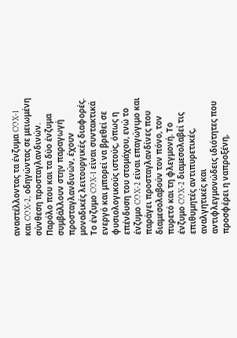αναστέλλοντας τα ένζυμα COX-1 και COX-2, οδηγώντας σε μειωμένη σύνθεση προσταγλανδινών. Παρόλο που και τα δύο ένζυμα συμβάλλουν στην παραγωγή προσταγλανδινών, έχουν μοναδικές λειτουργικές διαφορές. Το ένζυμο COX-1 είναι συντακτικά ενεργό και μπορεί να βρεθεί σε φυσιολογικούς ιστούς, όπως η επένδυση του στομάχου, ενώ το ένζυμο COX-2 είναι επαγώγιμο και παράγει προσταγλανδίνες που διαμεσολαβούν τον πόνο, τον πυρετό και τη φλεγμονή. Το ένζυμο COX-2 διαμεσολαβεί τις επιθυμητές αντιπυρετικές, αναλγητικές και αντιφλεγμονώδεις ιδιότητες που προσφέρει η ναπροξένη,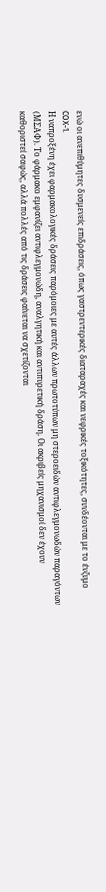ενώ οι ανεπιθύμητες δυσμενείς επιδράσεις, όπως γαστρεντερικές διαταραχές και νεφρικές τοξικότητες, συνδέονται με το ένζυμο COX-1.
Η ναπροξένη έχει φαρμακολογικές δράσεις παρόμοιες με αυτές άλλων πρωτοτύπων μη στεροειδών αντιφλεγμονωδών παραγόντων (ΜΣΑΦ). Το φάρμακο εμφανίζει αντιφλεγμονώδη, αναλγητική και αντιπυρετική δράση. Οι ακριβείς μηχανισμοί δεν έχουν καθοριστεί σαφώς, αλλά πολλές από τις δράσεις φαίνεται να σχετίζονται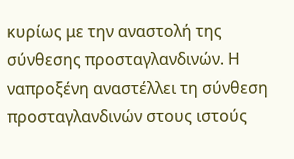κυρίως με την αναστολή της σύνθεσης προσταγλανδινών. Η ναπροξένη αναστέλλει τη σύνθεση προσταγλανδινών στους ιστούς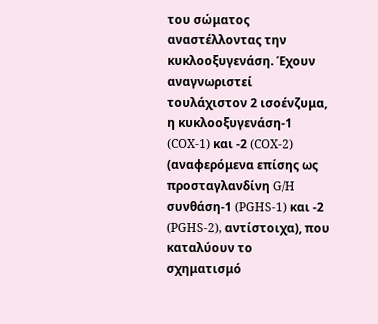του σώματος αναστέλλοντας την κυκλοοξυγενάση. Έχουν αναγνωριστεί τουλάχιστον 2 ισοένζυμα, η κυκλοοξυγενάση-1 (COX-1) και -2 (COX-2) (αναφερόμενα επίσης ως προσταγλανδίνη G/H συνθάση-1 (PGHS-1) και -2 (PGHS-2), αντίστοιχα), που καταλύουν το σχηματισμό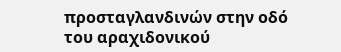προσταγλανδινών στην οδό του αραχιδονικού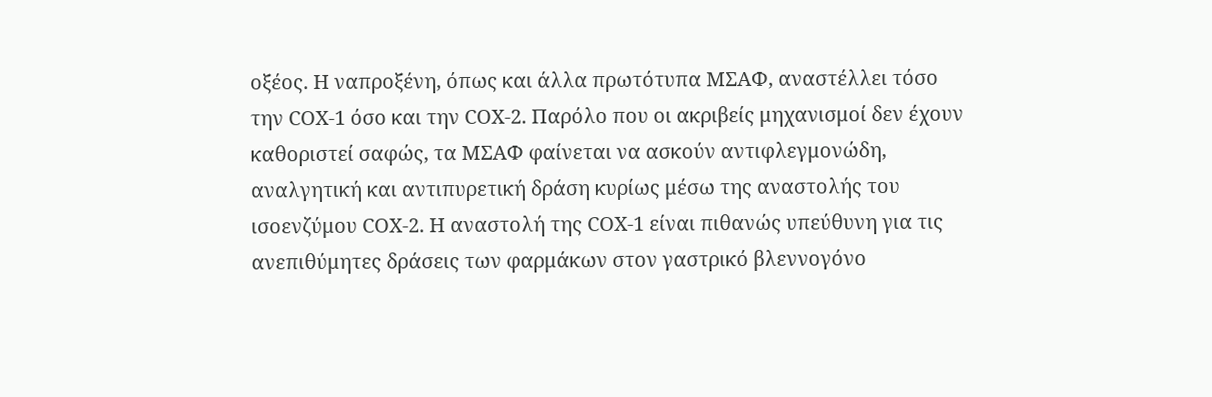οξέος. Η ναπροξένη, όπως και άλλα πρωτότυπα ΜΣΑΦ, αναστέλλει τόσο την COX-1 όσο και την COX-2. Παρόλο που οι ακριβείς μηχανισμοί δεν έχουν καθοριστεί σαφώς, τα ΜΣΑΦ φαίνεται να ασκούν αντιφλεγμονώδη, αναλγητική και αντιπυρετική δράση κυρίως μέσω της αναστολής του ισοενζύμου COX-2. Η αναστολή της COX-1 είναι πιθανώς υπεύθυνη για τις ανεπιθύμητες δράσεις των φαρμάκων στον γαστρικό βλεννογόνο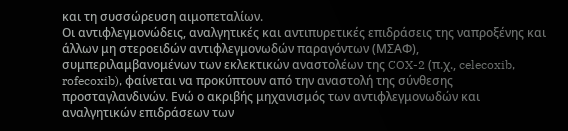και τη συσσώρευση αιμοπεταλίων.
Οι αντιφλεγμονώδεις, αναλγητικές και αντιπυρετικές επιδράσεις της ναπροξένης και άλλων μη στεροειδών αντιφλεγμονωδών παραγόντων (ΜΣΑΦ), συμπεριλαμβανομένων των εκλεκτικών αναστολέων της COX-2 (π.χ., celecoxib, rofecoxib), φαίνεται να προκύπτουν από την αναστολή της σύνθεσης προσταγλανδινών. Ενώ ο ακριβής μηχανισμός των αντιφλεγμονωδών και αναλγητικών επιδράσεων των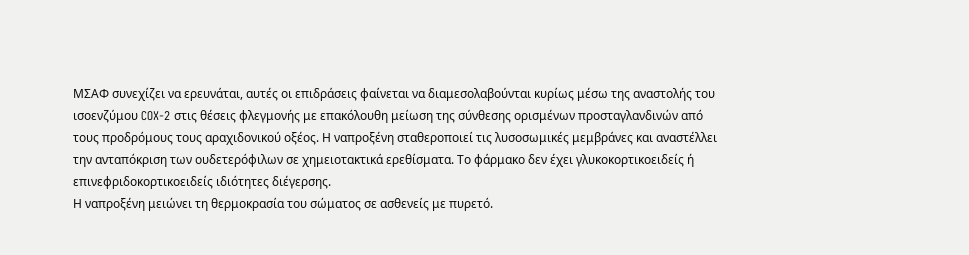ΜΣΑΦ συνεχίζει να ερευνάται, αυτές οι επιδράσεις φαίνεται να διαμεσολαβούνται κυρίως μέσω της αναστολής του ισοενζύμου COX-2 στις θέσεις φλεγμονής με επακόλουθη μείωση της σύνθεσης ορισμένων προσταγλανδινών από τους προδρόμους τους αραχιδονικού οξέος. Η ναπροξένη σταθεροποιεί τις λυσοσωμικές μεμβράνες και αναστέλλει την ανταπόκριση των ουδετερόφιλων σε χημειοτακτικά ερεθίσματα. Το φάρμακο δεν έχει γλυκοκορτικοειδείς ή επινεφριδοκορτικοειδείς ιδιότητες διέγερσης.
Η ναπροξένη μειώνει τη θερμοκρασία του σώματος σε ασθενείς με πυρετό.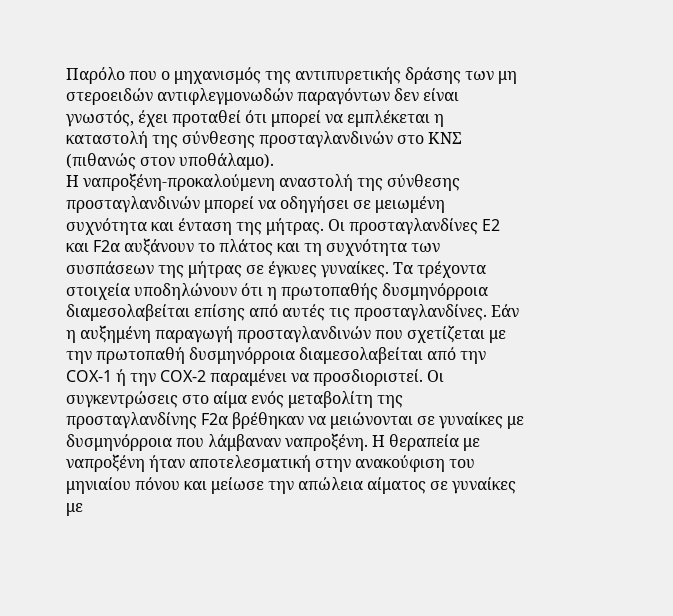Παρόλο που ο μηχανισμός της αντιπυρετικής δράσης των μη στεροειδών αντιφλεγμονωδών παραγόντων δεν είναι γνωστός, έχει προταθεί ότι μπορεί να εμπλέκεται η καταστολή της σύνθεσης προσταγλανδινών στο ΚΝΣ (πιθανώς στον υποθάλαμο).
Η ναπροξένη-προκαλούμενη αναστολή της σύνθεσης προσταγλανδινών μπορεί να οδηγήσει σε μειωμένη συχνότητα και ένταση της μήτρας. Οι προσταγλανδίνες E2 και F2α αυξάνουν το πλάτος και τη συχνότητα των συσπάσεων της μήτρας σε έγκυες γυναίκες. Τα τρέχοντα στοιχεία υποδηλώνουν ότι η πρωτοπαθής δυσμηνόρροια διαμεσολαβείται επίσης από αυτές τις προσταγλανδίνες. Εάν η αυξημένη παραγωγή προσταγλανδινών που σχετίζεται με την πρωτοπαθή δυσμηνόρροια διαμεσολαβείται από την COX-1 ή την COX-2 παραμένει να προσδιοριστεί. Οι συγκεντρώσεις στο αίμα ενός μεταβολίτη της προσταγλανδίνης F2α βρέθηκαν να μειώνονται σε γυναίκες με δυσμηνόρροια που λάμβαναν ναπροξένη. Η θεραπεία με ναπροξένη ήταν αποτελεσματική στην ανακούφιση του μηνιαίου πόνου και μείωσε την απώλεια αίματος σε γυναίκες με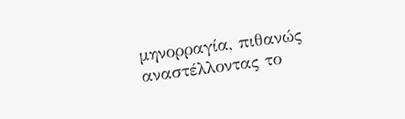μηνορραγία, πιθανώς αναστέλλοντας το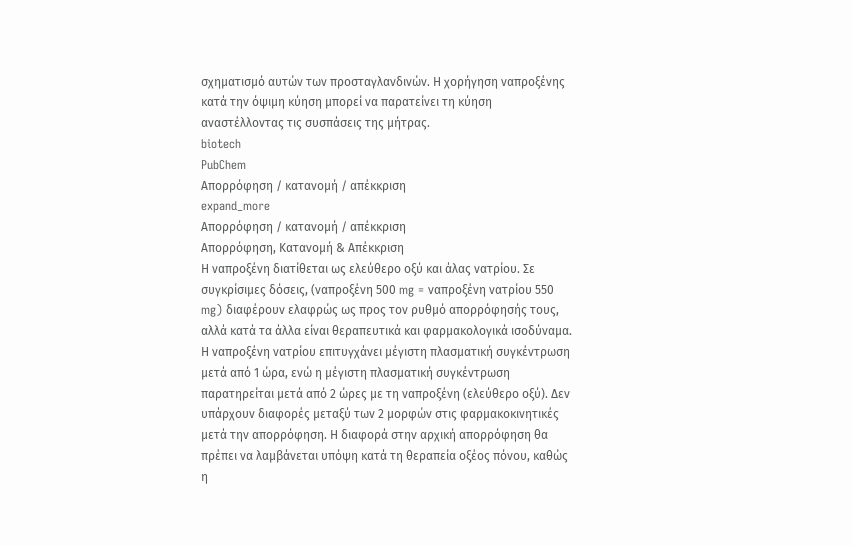σχηματισμό αυτών των προσταγλανδινών. Η χορήγηση ναπροξένης κατά την όψιμη κύηση μπορεί να παρατείνει τη κύηση αναστέλλοντας τις συσπάσεις της μήτρας.
biotech
PubChem
Απορρόφηση / κατανομή / απέκκριση
expand_more
Απορρόφηση / κατανομή / απέκκριση
Απορρόφηση, Κατανομή & Απέκκριση
Η ναπροξένη διατίθεται ως ελεύθερο οξύ και άλας νατρίου. Σε συγκρίσιμες δόσεις, (ναπροξένη 500 mg = ναπροξένη νατρίου 550 mg) διαφέρουν ελαφρώς ως προς τον ρυθμό απορρόφησής τους, αλλά κατά τα άλλα είναι θεραπευτικά και φαρμακολογικά ισοδύναμα. Η ναπροξένη νατρίου επιτυγχάνει μέγιστη πλασματική συγκέντρωση μετά από 1 ώρα, ενώ η μέγιστη πλασματική συγκέντρωση παρατηρείται μετά από 2 ώρες με τη ναπροξένη (ελεύθερο οξύ). Δεν υπάρχουν διαφορές μεταξύ των 2 μορφών στις φαρμακοκινητικές μετά την απορρόφηση. Η διαφορά στην αρχική απορρόφηση θα πρέπει να λαμβάνεται υπόψη κατά τη θεραπεία οξέος πόνου, καθώς η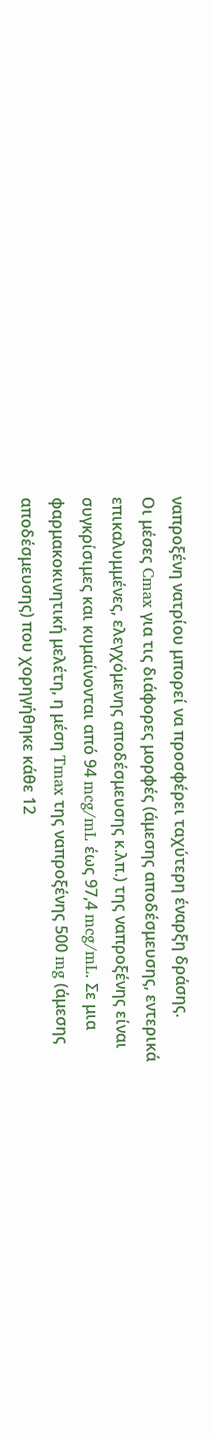ναπροξένη νατρίου μπορεί να προσφέρει ταχύτερη έναρξη δράσης.
Οι μέσες Cmax για τις διάφορες μορφές (άμεσης αποδέσμευσης, εντερικά επικαλυμμένες, ελεγχόμενης αποδέσμευσης κ.λπ.) της ναπροξένης είναι συγκρίσιμες και κυμαίνονται από 94 mcg/mL έως 97,4 mcg/mL. Σε μια φαρμακοκινητική μελέτη, η μέση Tmax της ναπροξένης 500 mg (άμεσης αποδέσμευσης) που χορηγήθηκε κάθε 12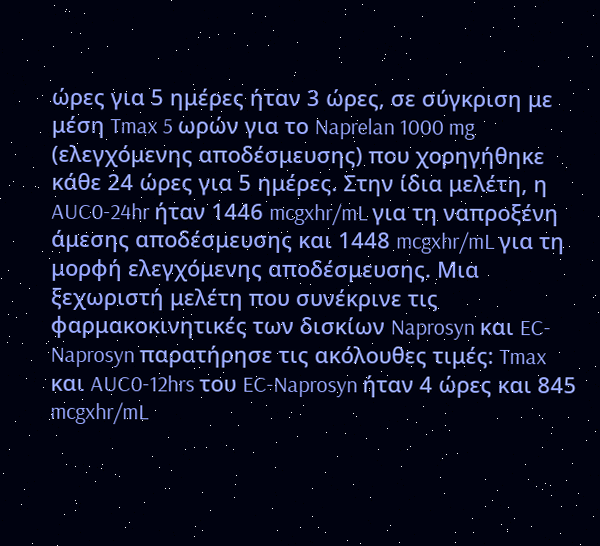ώρες για 5 ημέρες ήταν 3 ώρες, σε σύγκριση με μέση Tmax 5 ωρών για το Naprelan 1000 mg (ελεγχόμενης αποδέσμευσης) που χορηγήθηκε κάθε 24 ώρες για 5 ημέρες. Στην ίδια μελέτη, η AUC0-24hr ήταν 1446 mcgxhr/mL για τη ναπροξένη άμεσης αποδέσμευσης και 1448 mcgxhr/mL για τη μορφή ελεγχόμενης αποδέσμευσης. Μια ξεχωριστή μελέτη που συνέκρινε τις φαρμακοκινητικές των δισκίων Naprosyn και EC-Naprosyn παρατήρησε τις ακόλουθες τιμές: Tmax και AUC0-12hrs του EC-Naprosyn ήταν 4 ώρες και 845 mcgxhr/mL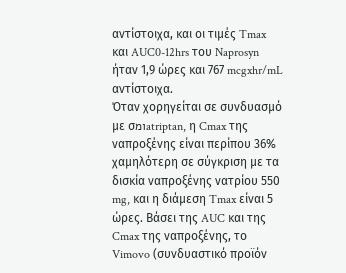αντίστοιχα, και οι τιμές Tmax και AUC0-12hrs του Naprosyn ήταν 1,9 ώρες και 767 mcgxhr/mL αντίστοιχα.
Όταν χορηγείται σε συνδυασμό με σומatriptan, η Cmax της ναπροξένης είναι περίπου 36% χαμηλότερη σε σύγκριση με τα δισκία ναπροξένης νατρίου 550 mg, και η διάμεση Tmax είναι 5 ώρες. Βάσει της AUC και της Cmax της ναπροξένης, το Vimovo (συνδυαστικό προϊόν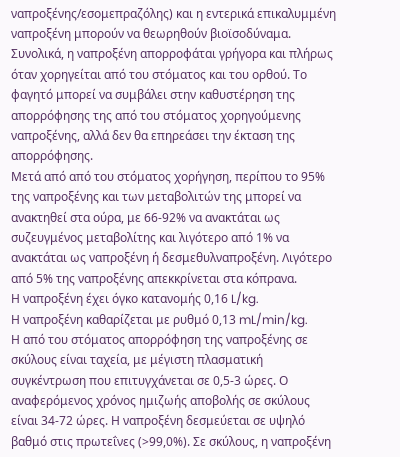ναπροξένης/εσoμεπραζόλης) και η εντερικά επικαλυμμένη ναπροξένη μπορούν να θεωρηθούν βιοϊσοδύναμα.
Συνολικά, η ναπροξένη απορροφάται γρήγορα και πλήρως όταν χορηγείται από του στόματος και του ορθού. Το φαγητό μπορεί να συμβάλει στην καθυστέρηση της απορρόφησης της από του στόματος χορηγούμενης ναπροξένης, αλλά δεν θα επηρεάσει την έκταση της απορρόφησης.
Μετά από από του στόματος χορήγηση, περίπου το 95% της ναπροξένης και των μεταβολιτών της μπορεί να ανακτηθεί στα ούρα, με 66-92% να ανακτάται ως συζευγμένος μεταβολίτης και λιγότερο από 1% να ανακτάται ως ναπροξένη ή δεσμεθυλναπροξένη. Λιγότερο από 5% της ναπροξένης απεκκρίνεται στα κόπρανα.
Η ναπροξένη έχει όγκο κατανομής 0,16 L/kg.
Η ναπροξένη καθαρίζεται με ρυθμό 0,13 mL/min/kg.
Η από του στόματος απορρόφηση της ναπροξένης σε σκύλους είναι ταχεία, με μέγιστη πλασματική συγκέντρωση που επιτυγχάνεται σε 0,5-3 ώρες. Ο αναφερόμενος χρόνος ημιζωής αποβολής σε σκύλους είναι 34-72 ώρες. Η ναπροξένη δεσμεύεται σε υψηλό βαθμό στις πρωτεΐνες (>99,0%). Σε σκύλους, η ναπροξένη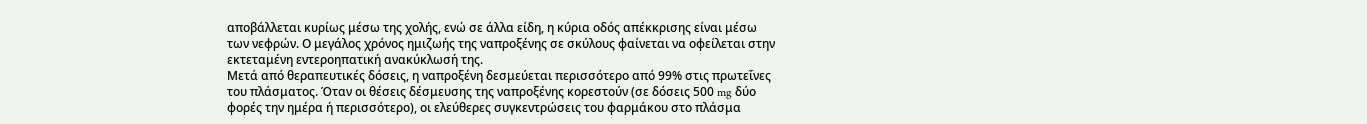αποβάλλεται κυρίως μέσω της χολής, ενώ σε άλλα είδη, η κύρια οδός απέκκρισης είναι μέσω των νεφρών. Ο μεγάλος χρόνος ημιζωής της ναπροξένης σε σκύλους φαίνεται να οφείλεται στην εκτεταμένη εντεροηπατική ανακύκλωσή της.
Μετά από θεραπευτικές δόσεις, η ναπροξένη δεσμεύεται περισσότερο από 99% στις πρωτεΐνες του πλάσματος. Όταν οι θέσεις δέσμευσης της ναπροξένης κορεστούν (σε δόσεις 500 mg δύο φορές την ημέρα ή περισσότερο), οι ελεύθερες συγκεντρώσεις του φαρμάκου στο πλάσμα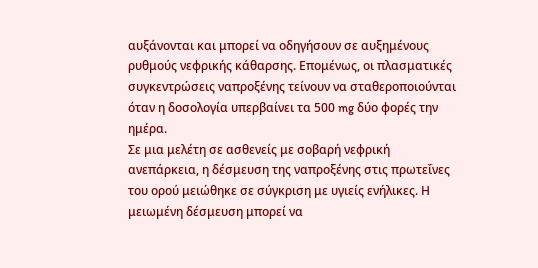αυξάνονται και μπορεί να οδηγήσουν σε αυξημένους ρυθμούς νεφρικής κάθαρσης. Επομένως, οι πλασματικές συγκεντρώσεις ναπροξένης τείνουν να σταθεροποιούνται όταν η δοσολογία υπερβαίνει τα 500 mg δύο φορές την ημέρα.
Σε μια μελέτη σε ασθενείς με σοβαρή νεφρική ανεπάρκεια, η δέσμευση της ναπροξένης στις πρωτεΐνες του ορού μειώθηκε σε σύγκριση με υγιείς ενήλικες. Η μειωμένη δέσμευση μπορεί να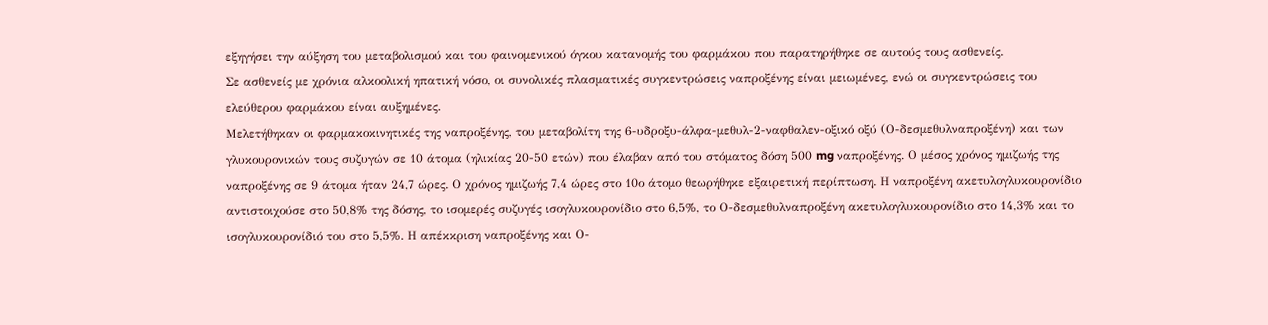εξηγήσει την αύξηση του μεταβολισμού και του φαινομενικού όγκου κατανομής του φαρμάκου που παρατηρήθηκε σε αυτούς τους ασθενείς.
Σε ασθενείς με χρόνια αλκοολική ηπατική νόσο, οι συνολικές πλασματικές συγκεντρώσεις ναπροξένης είναι μειωμένες, ενώ οι συγκεντρώσεις του ελεύθερου φαρμάκου είναι αυξημένες.
Μελετήθηκαν οι φαρμακοκινητικές της ναπροξένης, του μεταβολίτη της 6-υδροξυ-άλφα-μεθυλ-2-ναφθαλεν-οξικό οξύ (Ο-δεσμεθυλναπροξένη) και των γλυκουρονικών τους συζυγών σε 10 άτομα (ηλικίας 20-50 ετών) που έλαβαν από του στόματος δόση 500 mg ναπροξένης. Ο μέσος χρόνος ημιζωής της ναπροξένης σε 9 άτομα ήταν 24,7 ώρες. Ο χρόνος ημιζωής 7,4 ώρες στο 10ο άτομο θεωρήθηκε εξαιρετική περίπτωση. Η ναπροξένη ακετυλογλυκουρονίδιο αντιστοιχούσε στο 50,8% της δόσης, το ισομερές συζυγές ισογλυκουρονίδιο στο 6,5%, το Ο-δεσμεθυλναπροξένη ακετυλογλυκουρονίδιο στο 14,3% και το ισογλυκουρονίδιό του στο 5,5%. Η απέκκριση ναπροξένης και Ο-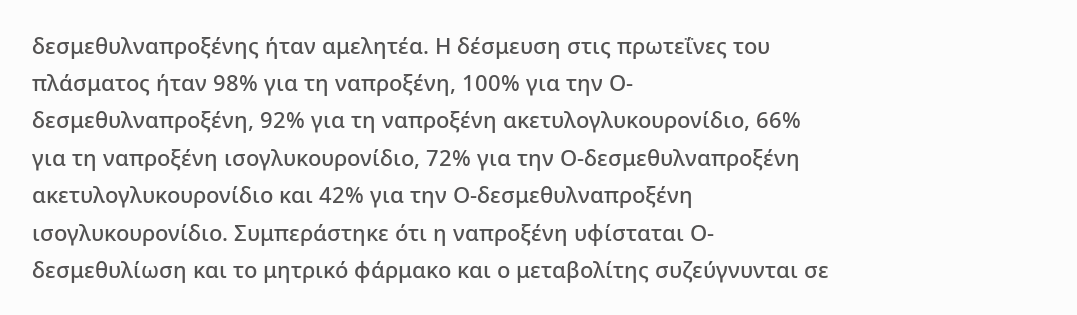δεσμεθυλναπροξένης ήταν αμελητέα. Η δέσμευση στις πρωτεΐνες του πλάσματος ήταν 98% για τη ναπροξένη, 100% για την Ο-δεσμεθυλναπροξένη, 92% για τη ναπροξένη ακετυλογλυκουρονίδιο, 66% για τη ναπροξένη ισογλυκουρονίδιο, 72% για την Ο-δεσμεθυλναπροξένη ακετυλογλυκουρονίδιο και 42% για την Ο-δεσμεθυλναπροξένη ισογλυκουρονίδιο. Συμπεράστηκε ότι η ναπροξένη υφίσταται Ο-δεσμεθυλίωση και το μητρικό φάρμακο και ο μεταβολίτης συζεύγνυνται σε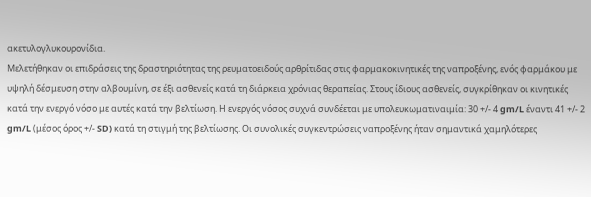ακετυλογλυκουρονίδια.
Μελετήθηκαν οι επιδράσεις της δραστηριότητας της ρευματοειδούς αρθρίτιδας στις φαρμακοκινητικές της ναπροξένης, ενός φαρμάκου με υψηλή δέσμευση στην αλβουμίνη, σε έξι ασθενείς κατά τη διάρκεια χρόνιας θεραπείας. Στους ίδιους ασθενείς, συγκρίθηκαν οι κινητικές κατά την ενεργό νόσο με αυτές κατά την βελτίωση. Η ενεργός νόσος συχνά συνδέεται με υπολευκωματιναιμία: 30 +/- 4 gm/L έναντι 41 +/- 2 gm/L (μέσος όρος +/- SD) κατά τη στιγμή της βελτίωσης. Οι συνολικές συγκεντρώσεις ναπροξένης ήταν σημαντικά χαμηλότερες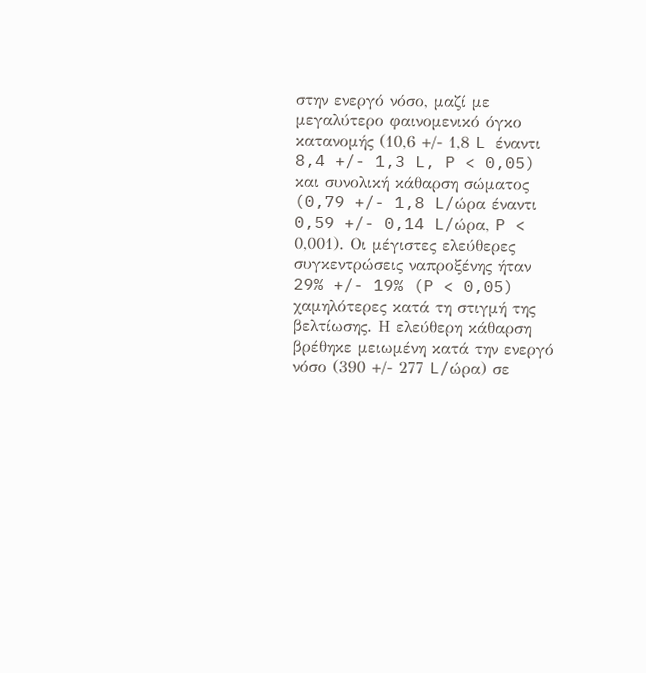στην ενεργό νόσο, μαζί με μεγαλύτερο φαινομενικό όγκο κατανομής (10,6 +/- 1,8 L έναντι 8,4 +/- 1,3 L, P < 0,05) και συνολική κάθαρση σώματος (0,79 +/- 1,8 L/ώρα έναντι 0,59 +/- 0,14 L/ώρα, P < 0,001). Οι μέγιστες ελεύθερες συγκεντρώσεις ναπροξένης ήταν 29% +/- 19% (P < 0,05) χαμηλότερες κατά τη στιγμή της βελτίωσης. Η ελεύθερη κάθαρση βρέθηκε μειωμένη κατά την ενεργό νόσο (390 +/- 277 L/ώρα) σε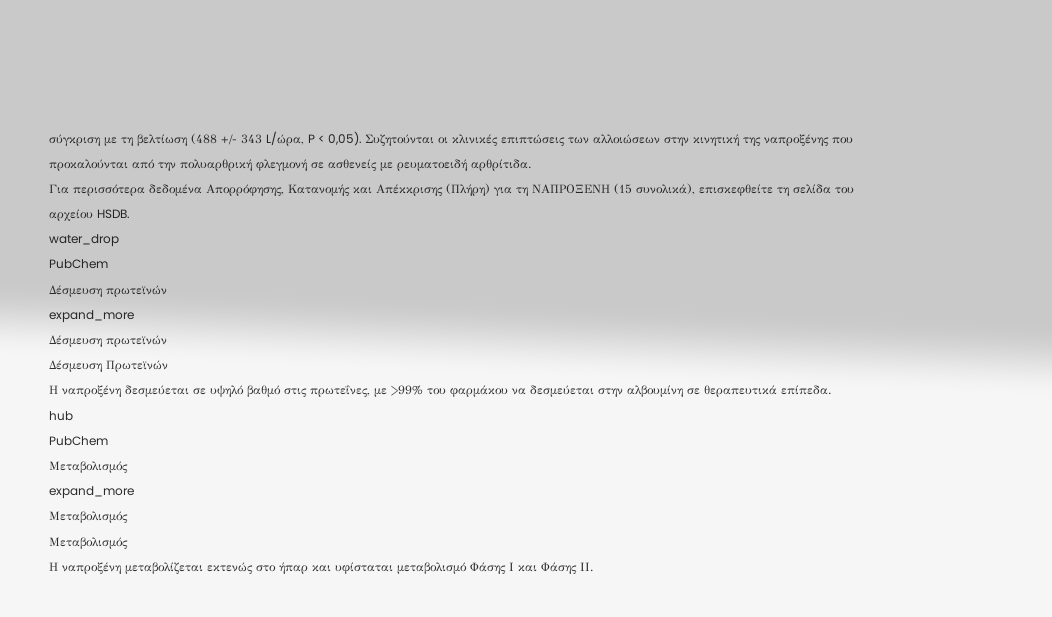σύγκριση με τη βελτίωση (488 +/- 343 L/ώρα, P < 0,05). Συζητούνται οι κλινικές επιπτώσεις των αλλοιώσεων στην κινητική της ναπροξένης που προκαλούνται από την πολυαρθρική φλεγμονή σε ασθενείς με ρευματοειδή αρθρίτιδα.
Για περισσότερα δεδομένα Απορρόφησης, Κατανομής και Απέκκρισης (Πλήρη) για τη ΝΑΠΡΟΞΕΝΗ (15 συνολικά), επισκεφθείτε τη σελίδα του αρχείου HSDB.
water_drop
PubChem
Δέσμευση πρωτεϊνών
expand_more
Δέσμευση πρωτεϊνών
Δέσμευση Πρωτεϊνών
Η ναπροξένη δεσμεύεται σε υψηλό βαθμό στις πρωτεΐνες, με >99% του φαρμάκου να δεσμεύεται στην αλβουμίνη σε θεραπευτικά επίπεδα.
hub
PubChem
Μεταβολισμός
expand_more
Μεταβολισμός
Μεταβολισμός
Η ναπροξένη μεταβολίζεται εκτενώς στο ήπαρ και υφίσταται μεταβολισμό Φάσης Ι και Φάσης ΙΙ.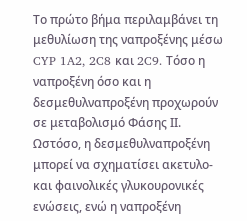Το πρώτο βήμα περιλαμβάνει τη μεθυλίωση της ναπροξένης μέσω CYP 1A2, 2C8 και 2C9. Τόσο η ναπροξένη όσο και η δεσμεθυλναπροξένη προχωρούν σε μεταβολισμό Φάσης ΙΙ. Ωστόσο, η δεσμεθυλναπροξένη μπορεί να σχηματίσει ακετυλο- και φαινολικές γλυκουρονικές ενώσεις, ενώ η ναπροξένη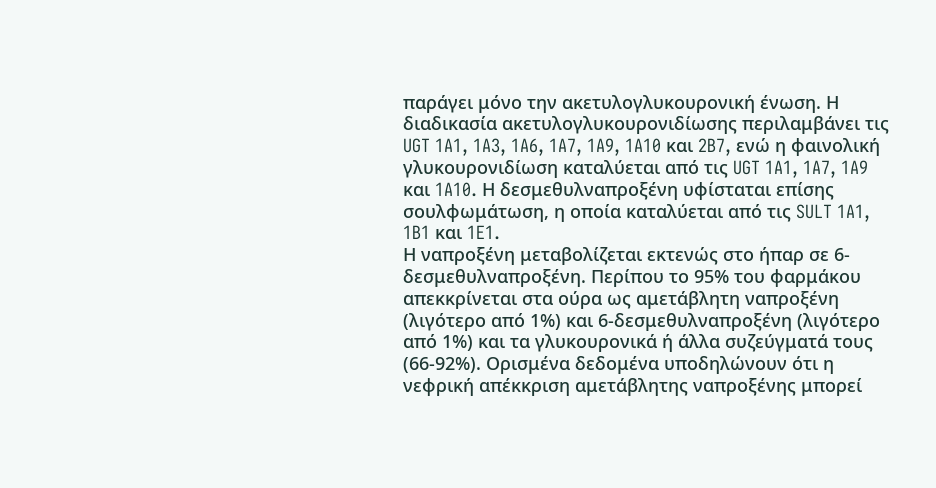παράγει μόνο την ακετυλογλυκουρονική ένωση. Η διαδικασία ακετυλογλυκουρονιδίωσης περιλαμβάνει τις UGT 1A1, 1A3, 1A6, 1A7, 1A9, 1A10 και 2B7, ενώ η φαινολική γλυκουρονιδίωση καταλύεται από τις UGT 1A1, 1A7, 1A9 και 1A10. Η δεσμεθυλναπροξένη υφίσταται επίσης σουλφωμάτωση, η οποία καταλύεται από τις SULT 1A1, 1B1 και 1E1.
Η ναπροξένη μεταβολίζεται εκτενώς στο ήπαρ σε 6-δεσμεθυλναπροξένη. Περίπου το 95% του φαρμάκου απεκκρίνεται στα ούρα ως αμετάβλητη ναπροξένη (λιγότερο από 1%) και 6-δεσμεθυλναπροξένη (λιγότερο από 1%) και τα γλυκουρονικά ή άλλα συζεύγματά τους (66-92%). Ορισμένα δεδομένα υποδηλώνουν ότι η νεφρική απέκκριση αμετάβλητης ναπροξένης μπορεί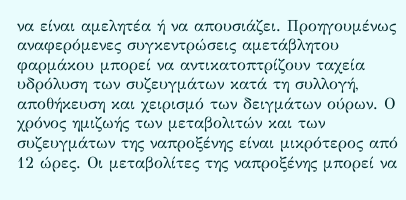να είναι αμελητέα ή να απουσιάζει. Προηγουμένως αναφερόμενες συγκεντρώσεις αμετάβλητου φαρμάκου μπορεί να αντικατοπτρίζουν ταχεία υδρόλυση των συζευγμάτων κατά τη συλλογή, αποθήκευση και χειρισμό των δειγμάτων ούρων. Ο χρόνος ημιζωής των μεταβολιτών και των συζευγμάτων της ναπροξένης είναι μικρότερος από 12 ώρες. Οι μεταβολίτες της ναπροξένης μπορεί να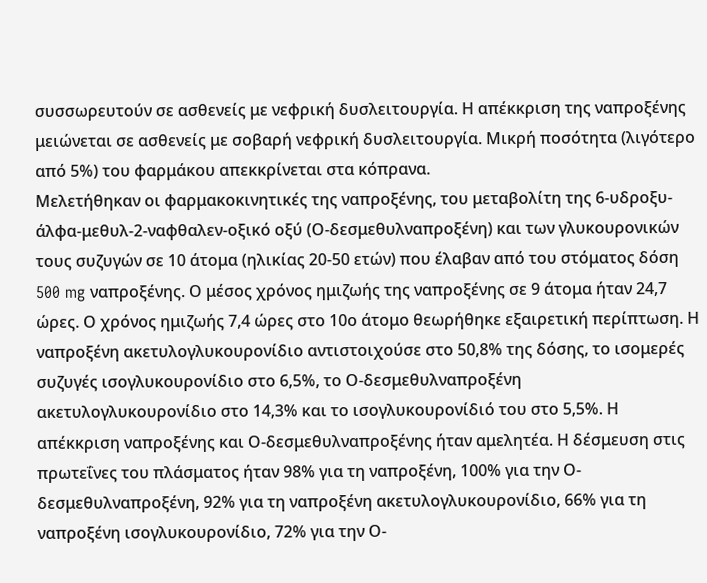συσσωρευτούν σε ασθενείς με νεφρική δυσλειτουργία. Η απέκκριση της ναπροξένης μειώνεται σε ασθενείς με σοβαρή νεφρική δυσλειτουργία. Μικρή ποσότητα (λιγότερο από 5%) του φαρμάκου απεκκρίνεται στα κόπρανα.
Μελετήθηκαν οι φαρμακοκινητικές της ναπροξένης, του μεταβολίτη της 6-υδροξυ-άλφα-μεθυλ-2-ναφθαλεν-οξικό οξύ (Ο-δεσμεθυλναπροξένη) και των γλυκουρονικών τους συζυγών σε 10 άτομα (ηλικίας 20-50 ετών) που έλαβαν από του στόματος δόση 500 mg ναπροξένης. Ο μέσος χρόνος ημιζωής της ναπροξένης σε 9 άτομα ήταν 24,7 ώρες. Ο χρόνος ημιζωής 7,4 ώρες στο 10ο άτομο θεωρήθηκε εξαιρετική περίπτωση. Η ναπροξένη ακετυλογλυκουρονίδιο αντιστοιχούσε στο 50,8% της δόσης, το ισομερές συζυγές ισογλυκουρονίδιο στο 6,5%, το Ο-δεσμεθυλναπροξένη ακετυλογλυκουρονίδιο στο 14,3% και το ισογλυκουρονίδιό του στο 5,5%. Η απέκκριση ναπροξένης και Ο-δεσμεθυλναπροξένης ήταν αμελητέα. Η δέσμευση στις πρωτεΐνες του πλάσματος ήταν 98% για τη ναπροξένη, 100% για την Ο-δεσμεθυλναπροξένη, 92% για τη ναπροξένη ακετυλογλυκουρονίδιο, 66% για τη ναπροξένη ισογλυκουρονίδιο, 72% για την Ο-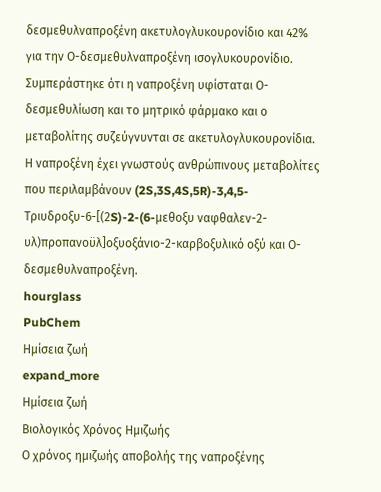δεσμεθυλναπροξένη ακετυλογλυκουρονίδιο και 42% για την Ο-δεσμεθυλναπροξένη ισογλυκουρονίδιο. Συμπεράστηκε ότι η ναπροξένη υφίσταται Ο-δεσμεθυλίωση και το μητρικό φάρμακο και ο μεταβολίτης συζεύγνυνται σε ακετυλογλυκουρονίδια.
Η ναπροξένη έχει γνωστούς ανθρώπινους μεταβολίτες που περιλαμβάνουν (2S,3S,4S,5R)-3,4,5-Τριυδροξυ-6-[(2S)-2-(6-μεθοξυ ναφθαλεν-2-υλ)προπανοϋλ]οξυοξάνιο-2-καρβοξυλικό οξύ και Ο-δεσμεθυλναπροξένη.
hourglass
PubChem
Ημίσεια ζωή
expand_more
Ημίσεια ζωή
Βιολογικός Χρόνος Ημιζωής
Ο χρόνος ημιζωής αποβολής της ναπροξένης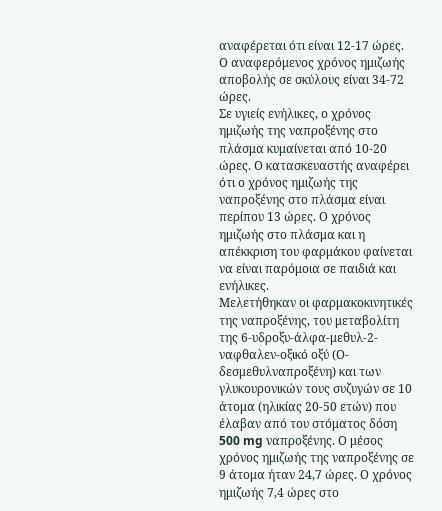αναφέρεται ότι είναι 12-17 ώρες.
Ο αναφερόμενος χρόνος ημιζωής αποβολής σε σκύλους είναι 34-72 ώρες.
Σε υγιείς ενήλικες, ο χρόνος ημιζωής της ναπροξένης στο πλάσμα κυμαίνεται από 10-20 ώρες. Ο κατασκευαστής αναφέρει ότι ο χρόνος ημιζωής της ναπροξένης στο πλάσμα είναι περίπου 13 ώρες. Ο χρόνος ημιζωής στο πλάσμα και η απέκκριση του φαρμάκου φαίνεται να είναι παρόμοια σε παιδιά και ενήλικες.
Μελετήθηκαν οι φαρμακοκινητικές της ναπροξένης, του μεταβολίτη της 6-υδροξυ-άλφα-μεθυλ-2-ναφθαλεν-οξικό οξύ (Ο-δεσμεθυλναπροξένη) και των γλυκουρονικών τους συζυγών σε 10 άτομα (ηλικίας 20-50 ετών) που έλαβαν από του στόματος δόση 500 mg ναπροξένης. Ο μέσος χρόνος ημιζωής της ναπροξένης σε 9 άτομα ήταν 24,7 ώρες. Ο χρόνος ημιζωής 7,4 ώρες στο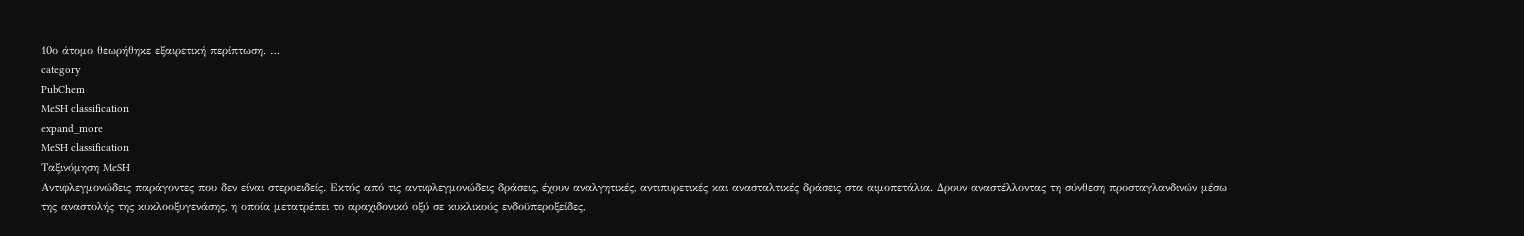10ο άτομο θεωρήθηκε εξαιρετική περίπτωση. …
category
PubChem
MeSH classification
expand_more
MeSH classification
Ταξινόμηση MeSH
Αντιφλεγμονώδεις παράγοντες που δεν είναι στεροειδείς. Εκτός από τις αντιφλεγμονώδεις δράσεις, έχουν αναλγητικές, αντιπυρετικές και ανασταλτικές δράσεις στα αιμοπετάλια. Δρουν αναστέλλοντας τη σύνθεση προσταγλανδινών μέσω της αναστολής της κυκλοοξυγενάσης, η οποία μετατρέπει το αραχιδονικό οξύ σε κυκλικούς ενδοϋπεροξείδες,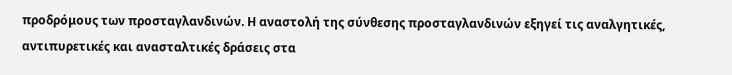προδρόμους των προσταγλανδινών. Η αναστολή της σύνθεσης προσταγλανδινών εξηγεί τις αναλγητικές, αντιπυρετικές και ανασταλτικές δράσεις στα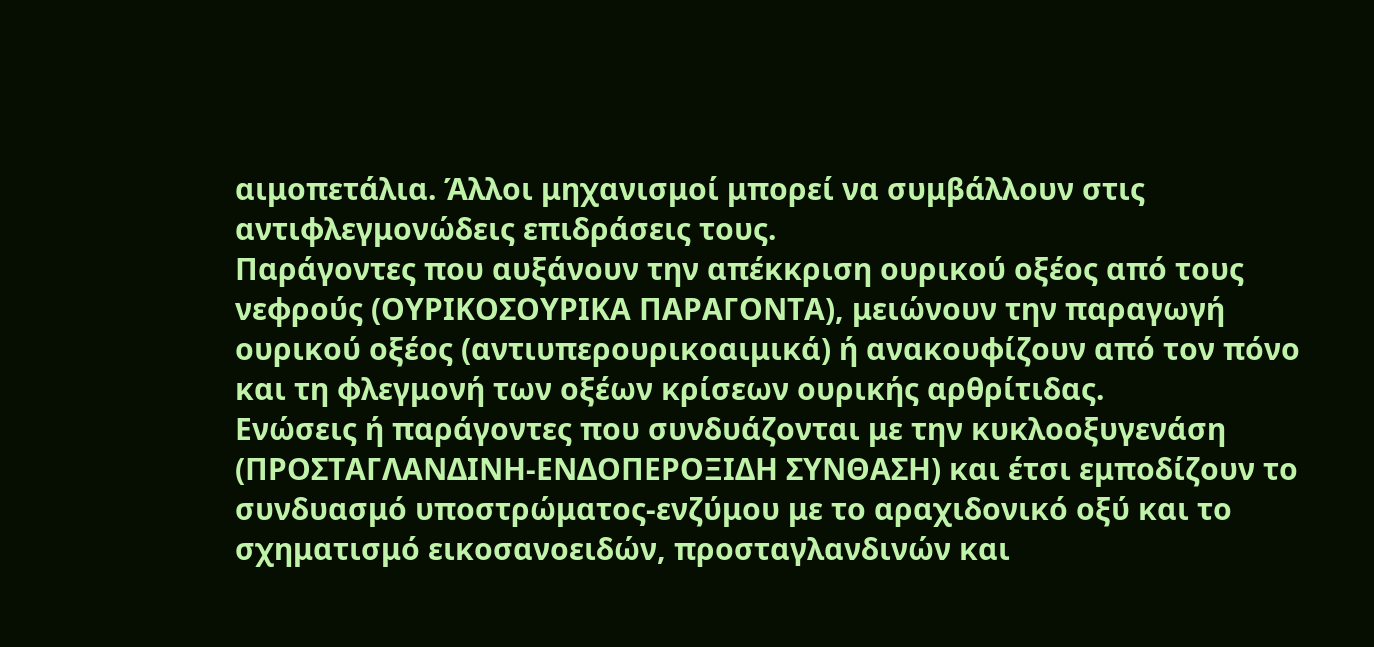αιμοπετάλια. Άλλοι μηχανισμοί μπορεί να συμβάλλουν στις αντιφλεγμονώδεις επιδράσεις τους.
Παράγοντες που αυξάνουν την απέκκριση ουρικού οξέος από τους νεφρούς (ΟΥΡΙΚΟΣΟΥΡΙΚΑ ΠΑΡΑΓΟΝΤΑ), μειώνουν την παραγωγή ουρικού οξέος (αντιυπερουρικοαιμικά) ή ανακουφίζουν από τον πόνο και τη φλεγμονή των οξέων κρίσεων ουρικής αρθρίτιδας.
Ενώσεις ή παράγοντες που συνδυάζονται με την κυκλοοξυγενάση (ΠΡΟΣΤΑΓΛΑΝΔΙΝΗ-ΕΝΔΟΠΕΡΟΞΙΔΗ ΣΥΝΘΑΣΗ) και έτσι εμποδίζουν το συνδυασμό υποστρώματος-ενζύμου με το αραχιδονικό οξύ και το σχηματισμό εικοσανοειδών, προσταγλανδινών και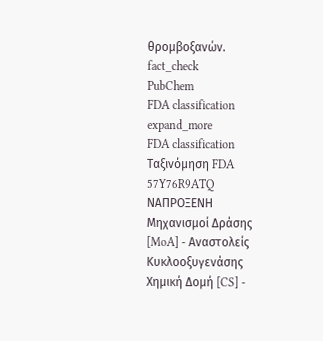θρομβοξανών.
fact_check
PubChem
FDA classification
expand_more
FDA classification
Ταξινόμηση FDA
57Y76R9ATQ
ΝΑΠΡΟΞΕΝΗ
Μηχανισμοί Δράσης [MoA] - Αναστολείς Κυκλοοξυγενάσης
Χημική Δομή [CS] -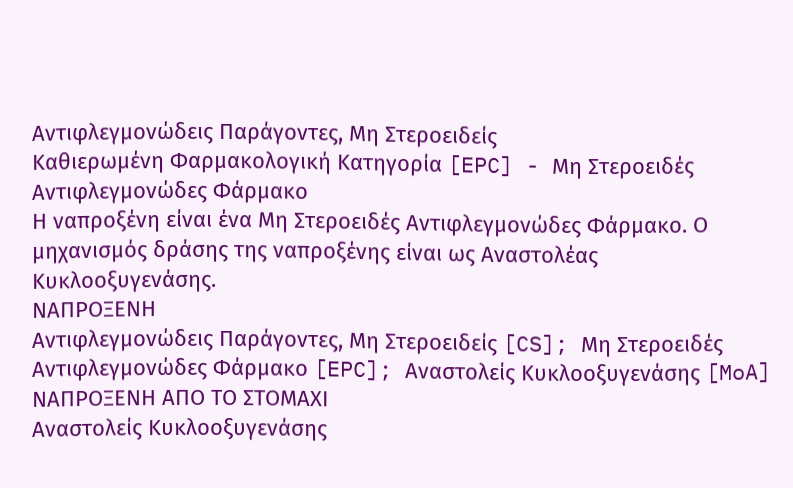Αντιφλεγμονώδεις Παράγοντες, Μη Στεροειδείς
Καθιερωμένη Φαρμακολογική Κατηγορία [EPC] - Μη Στεροειδές Αντιφλεγμονώδες Φάρμακο
Η ναπροξένη είναι ένα Μη Στεροειδές Αντιφλεγμονώδες Φάρμακο. Ο μηχανισμός δράσης της ναπροξένης είναι ως Αναστολέας Κυκλοοξυγενάσης.
ΝΑΠΡΟΞΕΝΗ
Αντιφλεγμονώδεις Παράγοντες, Μη Στεροειδείς [CS]; Μη Στεροειδές Αντιφλεγμονώδες Φάρμακο [EPC]; Αναστολείς Κυκλοοξυγενάσης [MoA]
ΝΑΠΡΟΞΕΝΗ ΑΠΟ ΤΟ ΣΤΟΜΑΧΙ
Αναστολείς Κυκλοοξυγενάσης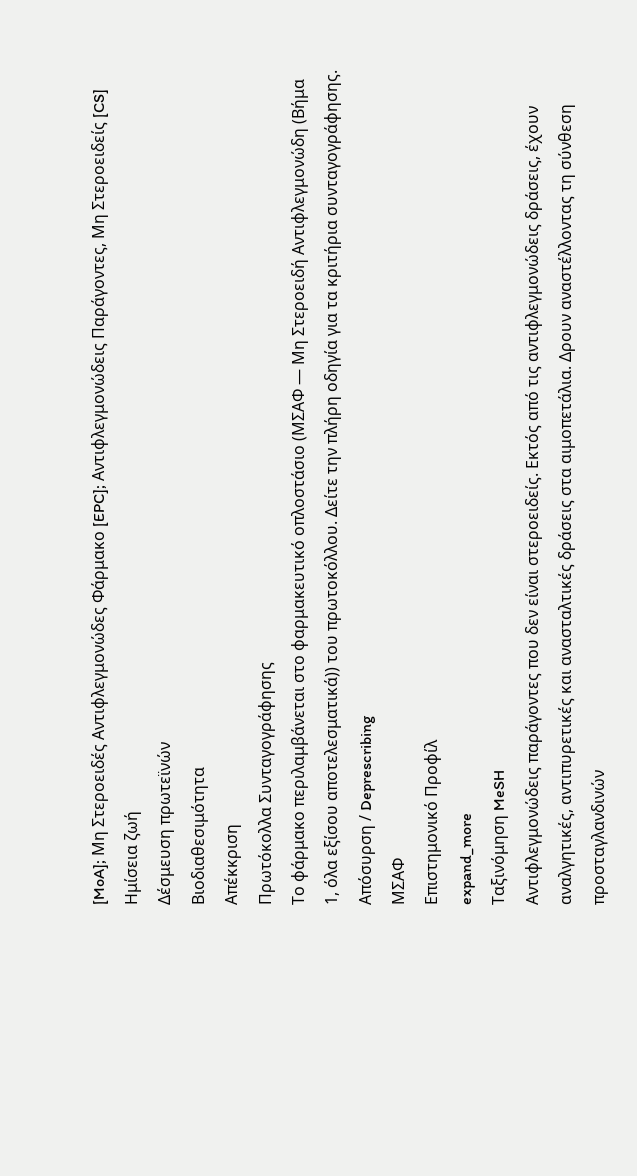[MoA]; Μη Στεροειδές Αντιφλεγμονώδες Φάρμακο [EPC]; Αντιφλεγμονώδεις Παράγοντες, Μη Στεροειδείς [CS]
Ημίσεια ζωή
Δέσμευση πρωτεϊνών
Βιοδιαθεσιμότητα
Απέκκριση
Πρωτόκολλα Συνταγογράφησης
Το φάρμακο περιλαμβάνεται στο φαρμακευτικό οπλοστάσιο (ΜΣΑΦ — Μη Στεροειδή Αντιφλεγμονώδη (Βήμα 1, όλα εξίσου αποτελεσματικά)) του πρωτοκόλλου. Δείτε την πλήρη οδηγία για τα κριτήρια συνταγογράφησης.
Απόσυρση / Deprescribing
ΜΣΑΦ
Επιστημονικό Προφίλ
expand_more
Ταξινόμηση MeSH
Αντιφλεγμονώδεις παράγοντες που δεν είναι στεροειδείς. Εκτός από τις αντιφλεγμονώδεις δράσεις, έχουν αναλγητικές, αντιπυρετικές και ανασταλτικές δράσεις στα αιμοπετάλια. Δρουν αναστέλλοντας τη σύνθεση προσταγλανδινών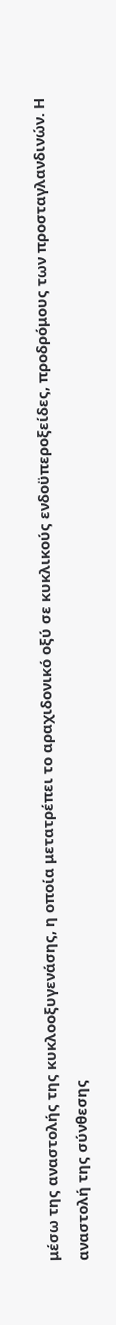μέσω της αναστολής της κυκλοοξυγενάσης, η οποία μετατρέπει το αραχιδονικό οξύ σε κυκλικούς ενδοϋπεροξείδες, προδρόμους των προσταγλανδινών. Η αναστολή της σύνθεσης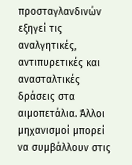προσταγλανδινών εξηγεί τις αναλγητικές, αντιπυρετικές και ανασταλτικές δράσεις στα αιμοπετάλια. Άλλοι μηχανισμοί μπορεί να συμβάλλουν στις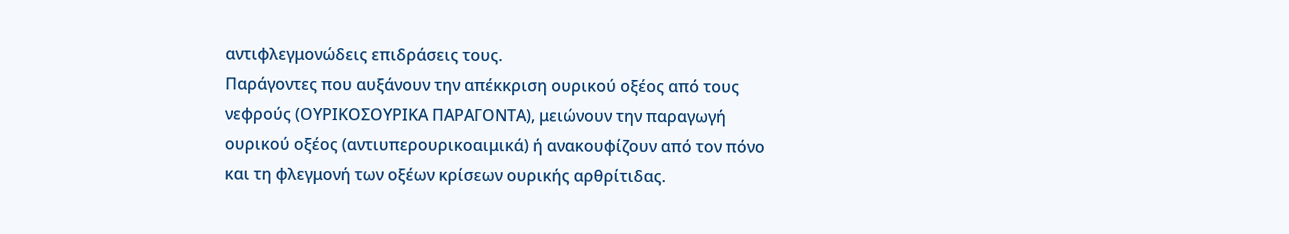αντιφλεγμονώδεις επιδράσεις τους.
Παράγοντες που αυξάνουν την απέκκριση ουρικού οξέος από τους νεφρούς (ΟΥΡΙΚΟΣΟΥΡΙΚΑ ΠΑΡΑΓΟΝΤΑ), μειώνουν την παραγωγή ουρικού οξέος (αντιυπερουρικοαιμικά) ή ανακουφίζουν από τον πόνο και τη φλεγμονή των οξέων κρίσεων ουρικής αρθρίτιδας.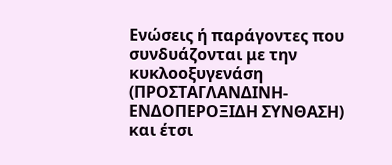Ενώσεις ή παράγοντες που συνδυάζονται με την κυκλοοξυγενάση (ΠΡΟΣΤΑΓΛΑΝΔΙΝΗ-ΕΝΔΟΠΕΡΟΞΙΔΗ ΣΥΝΘΑΣΗ) και έτσι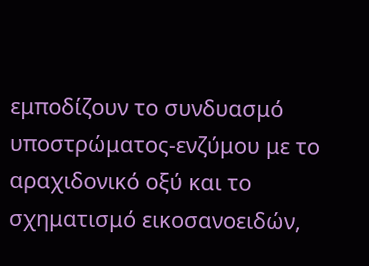εμποδίζουν το συνδυασμό υποστρώματος-ενζύμου με το αραχιδονικό οξύ και το σχηματισμό εικοσανοειδών,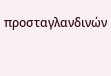προσταγλανδινών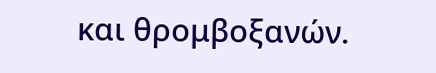και θρομβοξανών.